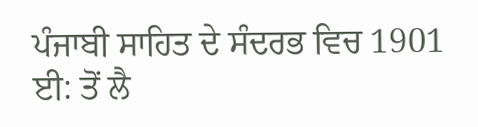ਪੰਜਾਬੀ ਸਾਹਿਤ ਦੇ ਸੰਦਰਭ ਵਿਚ 1901 ਈ: ਤੋਂ ਲੈ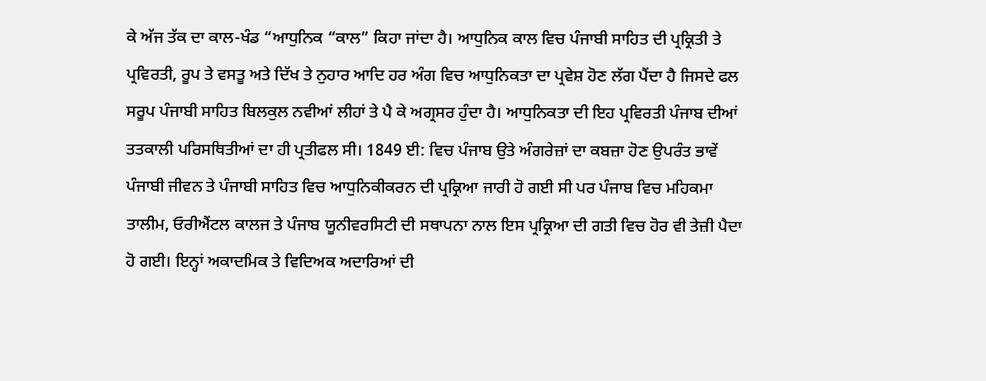ਕੇ ਅੱਜ ਤੱਕ ਦਾ ਕਾਲ-ਖੰਡ “ਆਧੁਨਿਕ “ਕਾਲ” ਕਿਹਾ ਜਾਂਦਾ ਹੈ। ਆਧੁਨਿਕ ਕਾਲ ਵਿਚ ਪੰਜਾਬੀ ਸਾਹਿਤ ਦੀ ਪ੍ਰਕ੍ਰਿਤੀ ਤੇ ਪ੍ਰਵਿਰਤੀ, ਰੂਪ ਤੇ ਵਸਤੂ ਅਤੇ ਦਿੱਖ ਤੇ ਨੁਹਾਰ ਆਦਿ ਹਰ ਅੰਗ ਵਿਚ ਆਧੁਨਿਕਤਾ ਦਾ ਪ੍ਰਵੇਸ਼ ਹੋਣ ਲੱਗ ਪੈਂਦਾ ਹੈ ਜਿਸਦੇ ਫਲ ਸਰੂਪ ਪੰਜਾਬੀ ਸਾਹਿਤ ਬਿਲਕੁਲ ਨਵੀਆਂ ਲੀਹਾਂ ਤੇ ਪੈ ਕੇ ਅਗ੍ਰਸਰ ਹੁੰਦਾ ਹੈ। ਆਧੁਨਿਕਤਾ ਦੀ ਇਹ ਪ੍ਰਵਿਰਤੀ ਪੰਜਾਬ ਦੀਆਂ ਤਤਕਾਲੀ ਪਰਿਸਥਿਤੀਆਂ ਦਾ ਹੀ ਪ੍ਰਤੀਫਲ ਸੀ। 1849 ਈ: ਵਿਚ ਪੰਜਾਬ ਉਤੇ ਅੰਗਰੇਜ਼ਾਂ ਦਾ ਕਬਜ਼ਾ ਹੋਣ ਉਪਰੰਤ ਭਾਵੇਂ ਪੰਜਾਬੀ ਜੀਵਨ ਤੇ ਪੰਜਾਬੀ ਸਾਹਿਤ ਵਿਚ ਆਧੁਨਿਕੀਕਰਨ ਦੀ ਪ੍ਰਕ੍ਰਿਆ ਜਾਰੀ ਹੋ ਗਈ ਸੀ ਪਰ ਪੰਜਾਬ ਵਿਚ ਮਹਿਕਮਾ ਤਾਲੀਮ, ਓਰੀਐਂਟਲ ਕਾਲਜ ਤੇ ਪੰਜਾਬ ਯੂਨੀਵਰਸਿਟੀ ਦੀ ਸਥਾਪਨਾ ਨਾਲ ਇਸ ਪ੍ਰਕ੍ਰਿਆ ਦੀ ਗਤੀ ਵਿਚ ਹੋਰ ਵੀ ਤੇਜ਼ੀ ਪੈਦਾ ਹੋ ਗਈ। ਇਨ੍ਹਾਂ ਅਕਾਦਮਿਕ ਤੇ ਵਿਦਿਅਕ ਅਦਾਰਿਆਂ ਦੀ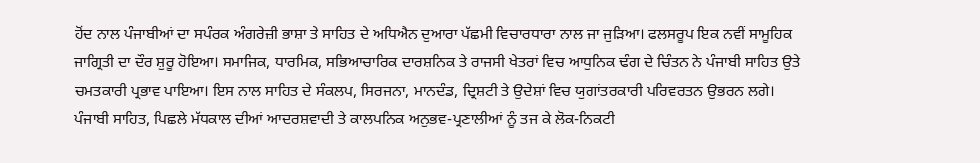ਹੋਂਦ ਨਾਲ ਪੰਜਾਬੀਆਂ ਦਾ ਸਪੰਰਕ ਅੰਗਰੇਜ਼ੀ ਭਾਸ਼ਾ ਤੇ ਸਾਹਿਤ ਦੇ ਅਧਿਐਨ ਦੁਆਰਾ ਪੱਛਮੀ ਵਿਚਾਰਧਾਰਾ ਨਾਲ ਜਾ ਜੁੜਿਆ। ਫਲਸਰੂਪ ਇਕ ਨਵੀਂ ਸਾਮੂਹਿਕ ਜਾਗ੍ਰਿਤੀ ਦਾ ਦੌਰ ਸ਼ੁਰੂ ਹੋਇਆ। ਸਮਾਜਿਕ, ਧਾਰਮਿਕ, ਸਭਿਆਚਾਰਿਕ ਦਾਰਸ਼ਨਿਕ ਤੇ ਰਾਜਸੀ ਖੇਤਰਾਂ ਵਿਚ ਆਧੁਨਿਕ ਢੰਗ ਦੇ ਚਿੰਤਨ ਨੇ ਪੰਜਾਬੀ ਸਾਹਿਤ ਉਤੇ ਚਮਤਕਾਰੀ ਪ੍ਰਭਾਵ ਪਾਇਆ। ਇਸ ਨਾਲ ਸਾਹਿਤ ਦੇ ਸੰਕਲਪ, ਸਿਰਜਨਾ, ਮਾਨਦੰਡ, ਦ੍ਰਿਸ਼ਟੀ ਤੇ ਉਦੇਸ਼ਾਂ ਵਿਚ ਯੁਗਾਂਤਰਕਾਰੀ ਪਰਿਵਰਤਨ ਉਭਰਨ ਲਗੇ। ਪੰਜਾਬੀ ਸਾਹਿਤ, ਪਿਛਲੇ ਮੱਧਕਾਲ ਦੀਆਂ ਆਦਰਸ਼ਵਾਦੀ ਤੇ ਕਾਲਪਨਿਕ ਅਨੁਭਵ-ਪ੍ਰਣਾਲੀਆਂ ਨੂੰ ਤਜ ਕੇ ਲੋਕ-ਨਿਕਟੀ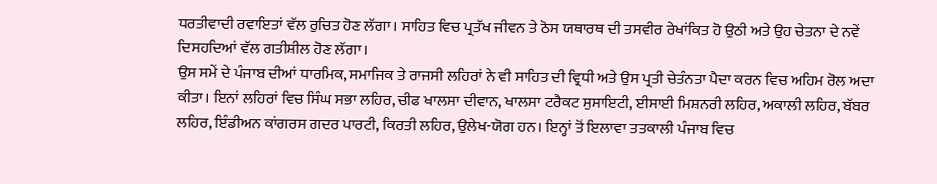ਧਰਤੀਵਾਦੀ ਰਵਾਇਤਾਂ ਵੱਲ ਰੁਚਿਤ ਹੋਣ ਲੱਗਾ। ਸਾਹਿਤ ਵਿਚ ਪ੍ਰਤੱਖ ਜੀਵਨ ਤੇ ਠੋਸ ਯਥਾਰਥ ਦੀ ਤਸਵੀਰ ਰੇਖਾਂਕਿਤ ਹੋ ਉਠੀ ਅਤੇ ਉਹ ਚੇਤਨਾ ਦੇ ਨਵੇਂ ਦਿਸਹਦਿਆਂ ਵੱਲ ਗਤੀਸ਼ੀਲ ਹੋਣ ਲੱਗਾ।
ਉਸ ਸਮੇਂ ਦੇ ਪੰਜਾਬ ਦੀਆਂ ਧਾਰਮਿਕ, ਸਮਾਜਿਕ ਤੇ ਰਾਜਸੀ ਲਹਿਰਾਂ ਨੇ ਵੀ ਸਾਹਿਤ ਦੀ ਵ੍ਰਿਧੀ ਅਤੇ ਉਸ ਪ੍ਰਤੀ ਚੇਤੰਨਤਾ ਪੈਦਾ ਕਰਨ ਵਿਚ ਅਹਿਮ ਰੋਲ ਅਦਾ ਕੀਤਾ। ਇਨਾਂ ਲਹਿਰਾਂ ਵਿਚ ਸਿੰਘ ਸਭਾ ਲਹਿਰ, ਚੀਫ ਖਾਲਸਾ ਦੀਵਾਨ, ਖਾਲਸਾ ਟਰੈਕਟ ਸੁਸਾਇਟੀ, ਈਸਾਈ ਮਿਸ਼ਨਰੀ ਲਹਿਰ, ਅਕਾਲੀ ਲਹਿਰ, ਬੱਬਰ ਲਹਿਰ, ਇੰਡੀਅਨ ਕਾਂਗਰਸ ਗਦਰ ਪਾਰਟੀ, ਕਿਰਤੀ ਲਹਿਰ, ਉਲੇਖ-ਯੋਗ ਹਨ। ਇਨ੍ਹਾਂ ਤੋਂ ਇਲਾਵਾ ਤਤਕਾਲੀ ਪੰਜਾਬ ਵਿਚ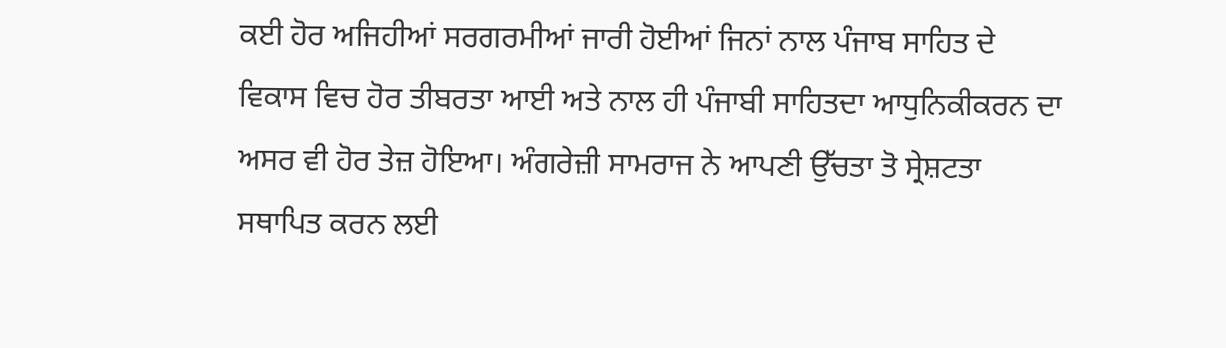ਕਈ ਹੋਰ ਅਜਿਹੀਆਂ ਸਰਗਰਮੀਆਂ ਜਾਰੀ ਹੋਈਆਂ ਜਿਨਾਂ ਨਾਲ ਪੰਜਾਬ ਸਾਹਿਤ ਦੇ ਵਿਕਾਸ ਵਿਚ ਹੋਰ ਤੀਬਰਤਾ ਆਈ ਅਤੇ ਨਾਲ ਹੀ ਪੰਜਾਬੀ ਸਾਹਿਤਦਾ ਆਧੁਨਿਕੀਕਰਨ ਦਾ ਅਸਰ ਵੀ ਹੋਰ ਤੇਜ਼ ਹੋਇਆ। ਅੰਗਰੇਜ਼ੀ ਸਾਮਰਾਜ ਨੇ ਆਪਣੀ ਉੱਚਤਾ ਤੋ ਸ੍ਰੇਸ਼ਟਤਾ ਸਥਾਪਿਤ ਕਰਨ ਲਈ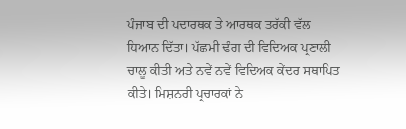ਪੰਜਾਬ ਦੀ ਪਦਾਰਥਕ ਤੇ ਆਰਥਕ ਤਰੱਕੀ ਵੱਲ ਧਿਆਨ ਦਿੱਤਾ। ਪੱਛਮੀ ਢੰਗ ਦੀ ਵਿਦਿਅਕ ਪ੍ਰਣਾਲੀ ਚਾਲੂ ਕੀਤੀ ਅਤੇ ਨਵੇਂ ਨਵੇਂ ਵਿਦਿਅਕ ਕੇਂਦਰ ਸਥਾਪਿਤ ਕੀਤੇ। ਮਿਸ਼ਨਰੀ ਪ੍ਰਚਾਰਕਾਂ ਨੇ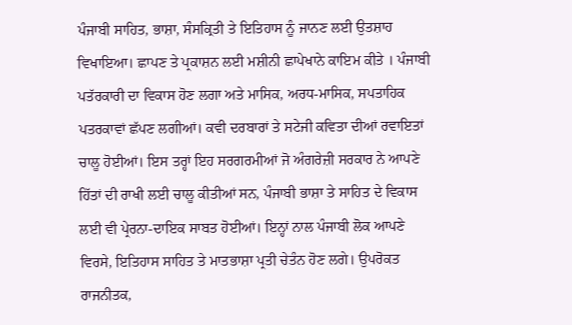ਪੰਜਾਬੀ ਸਾਹਿਤ, ਭਾਸ਼ਾ, ਸੰਸਕ੍ਰਿਤੀ ਤੇ ਇਤਿਹਾਸ ਨੂੰ ਜਾਨਣ ਲਈ ਉਤਸ਼ਾਹ ਵਿਖਾਇਆ। ਛਾਪਣ ਤੇ ਪ੍ਰਕਾਸ਼ਨ ਲਈ ਮਸ਼ੀਨੀ ਛਾਪੇਖਾਨੇ ਕਾਇਮ ਕੀਤੇ । ਪੰਜਾਬੀ ਪਤੱਰਕਾਰੀ ਦਾ ਵਿਕਾਸ ਹੋਣ ਲਗਾ ਅਤੇ ਮਾਸਿਕ, ਅਰਧ-ਮਾਸਿਕ, ਸਪਤਾਹਿਕ ਪਤਰਕਾਵਾਂ ਛੱਪਣ ਲਗੀਆਂ। ਕਵੀ ਦਰਬਾਰਾਂ ਤੇ ਸਟੇਜੀ ਕਵਿਤਾ ਦੀਆਂ ਰਵਾਇਤਾਂ ਚਾਲੂ ਹੋਈਆਂ। ਇਸ ਤਰ੍ਹਾਂ ਇਹ ਸਰਗਰਮੀਆਂ ਜੋ ਅੰਗਰੇਜ਼ੀ ਸਰਕਾਰ ਨੇ ਆਪਣੇ ਹਿੱਤਾਂ ਦੀ ਰਾਖੀ ਲਈ ਚਾਲੂ ਕੀਤੀਆਂ ਸਨ, ਪੰਜਾਬੀ ਭਾਸ਼ਾ ਤੇ ਸਾਹਿਤ ਦੇ ਵਿਕਾਸ ਲਈ ਵੀ ਪ੍ਰੇਰਨਾ-ਦਾਇਕ ਸਾਬਤ ਹੋਈਆਂ। ਇਨ੍ਹਾਂ ਨਾਲ ਪੰਜਾਬੀ ਲੋਕ ਆਪਣੇ ਵਿਰਸੇ, ਇਤਿਹਾਸ ਸਾਹਿਤ ਤੇ ਮਾਤਭਾਸ਼ਾ ਪ੍ਰਤੀ ਚੇਤੰਨ ਹੋਣ ਲਗੇ। ਉਪਰੋਕਤ ਰਾਜਨੀਤਕ,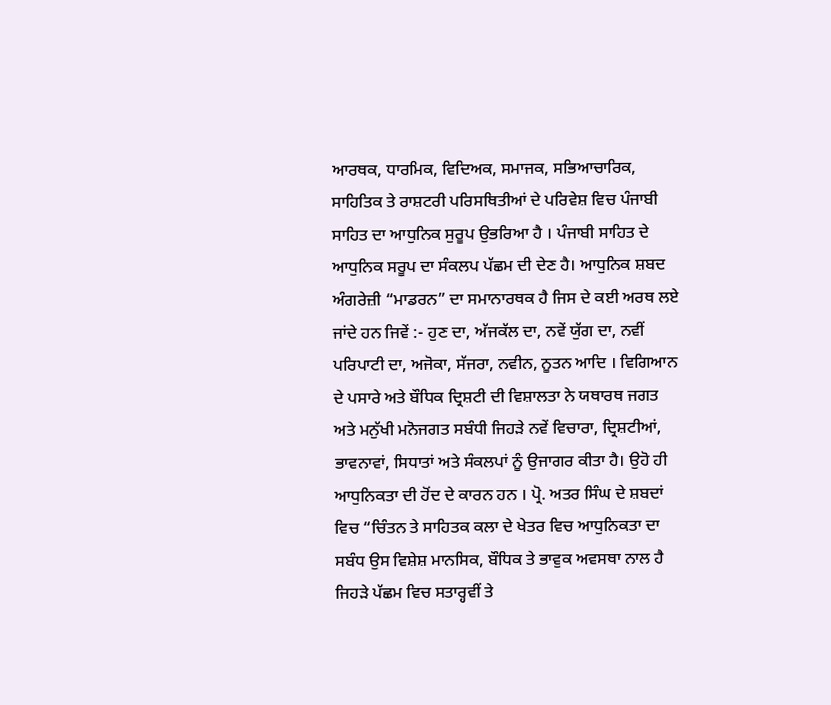ਆਰਥਕ, ਧਾਰਮਿਕ, ਵਿਦਿਅਕ, ਸਮਾਜਕ, ਸਭਿਆਚਾਰਿਕ, ਸਾਹਿਤਿਕ ਤੇ ਰਾਸ਼ਟਰੀ ਪਰਿਸਥਿਤੀਆਂ ਦੇ ਪਰਿਵੇਸ਼ ਵਿਚ ਪੰਜਾਬੀ ਸਾਹਿਤ ਦਾ ਆਧੁਨਿਕ ਸੁਰੂਪ ਉਭਰਿਆ ਹੈ । ਪੰਜਾਬੀ ਸਾਹਿਤ ਦੇ ਆਧੁਨਿਕ ਸਰੂਪ ਦਾ ਸੰਕਲਪ ਪੱਛਮ ਦੀ ਦੇਣ ਹੈ। ਆਧੁਨਿਕ ਸ਼ਬਦ
ਅੰਗਰੇਜ਼ੀ “ਮਾਡਰਨ” ਦਾ ਸਮਾਨਾਰਥਕ ਹੈ ਜਿਸ ਦੇ ਕਈ ਅਰਥ ਲਏ ਜਾਂਦੇ ਹਨ ਜਿਵੇਂ :- ਹੁਣ ਦਾ, ਅੱਜਕੱਲ ਦਾ, ਨਵੇਂ ਯੁੱਗ ਦਾ, ਨਵੀਂ ਪਰਿਪਾਟੀ ਦਾ, ਅਜੋਕਾ, ਸੱਜਰਾ, ਨਵੀਨ, ਨੂਤਨ ਆਦਿ । ਵਿਗਿਆਨ ਦੇ ਪਸਾਰੇ ਅਤੇ ਬੌਧਿਕ ਦ੍ਰਿਸ਼ਟੀ ਦੀ ਵਿਸ਼ਾਲਤਾ ਨੇ ਯਥਾਰਥ ਜਗਤ ਅਤੇ ਮਨੁੱਖੀ ਮਨੋਜਗਤ ਸਬੰਧੀ ਜਿਹੜੇ ਨਵੇਂ ਵਿਚਾਰਾ, ਦ੍ਰਿਸ਼ਟੀਆਂ, ਭਾਵਨਾਵਾਂ, ਸਿਧਾਤਾਂ ਅਤੇ ਸੰਕਲਪਾਂ ਨੂੰ ਉਜਾਗਰ ਕੀਤਾ ਹੈ। ਉਹੋ ਹੀ ਆਧੁਨਿਕਤਾ ਦੀ ਹੋਂਦ ਦੇ ਕਾਰਨ ਹਨ । ਪ੍ਰੋ. ਅਤਰ ਸਿੰਘ ਦੇ ਸ਼ਬਦਾਂ ਵਿਚ “ਚਿੰਤਨ ਤੇ ਸਾਹਿਤਕ ਕਲਾ ਦੇ ਖੇਤਰ ਵਿਚ ਆਧੁਨਿਕਤਾ ਦਾ ਸਬੰਧ ਉਸ ਵਿਸ਼ੇਸ਼ ਮਾਨਸਿਕ, ਬੌਧਿਕ ਤੇ ਭਾਵੁਕ ਅਵਸਥਾ ਨਾਲ ਹੈ ਜਿਹੜੇ ਪੱਛਮ ਵਿਚ ਸਤਾਰ੍ਹਵੀਂ ਤੇ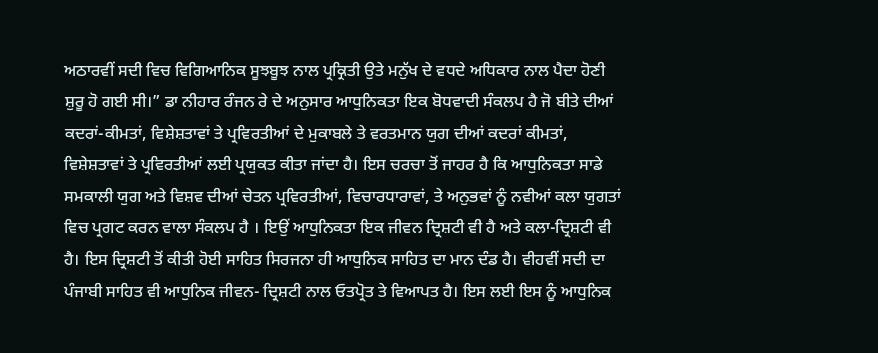ਅਠਾਰਵੀਂ ਸਦੀ ਵਿਚ ਵਿਗਿਆਨਿਕ ਸੂਝਬੂਝ ਨਾਲ ਪ੍ਰਕ੍ਰਿਤੀ ਉਤੇ ਮਨੁੱਖ ਦੇ ਵਧਦੇ ਅਧਿਕਾਰ ਨਾਲ ਪੈਦਾ ਹੋਣੀ ਸ਼ੁਰੂ ਹੋ ਗਈ ਸੀ।” ਡਾ ਨੀਹਾਰ ਰੰਜਨ ਰੇ ਦੇ ਅਨੁਸਾਰ ਆਧੁਨਿਕਤਾ ਇਕ ਬੋਧਵਾਦੀ ਸੰਕਲਪ ਹੈ ਜੋ ਬੀਤੇ ਦੀਆਂ ਕਦਰਾਂ-ਕੀਮਤਾਂ, ਵਿਸ਼ੇਸ਼ਤਾਵਾਂ ਤੇ ਪ੍ਰਵਿਰਤੀਆਂ ਦੇ ਮੁਕਾਬਲੇ ਤੇ ਵਰਤਮਾਨ ਯੁਗ ਦੀਆਂ ਕਦਰਾਂ ਕੀਮਤਾਂ, ਵਿਸ਼ੇਸ਼ਤਾਵਾਂ ਤੇ ਪ੍ਰਵਿਰਤੀਆਂ ਲਈ ਪ੍ਰਯੁਕਤ ਕੀਤਾ ਜਾਂਦਾ ਹੈ। ਇਸ ਚਰਚਾ ਤੋਂ ਜਾਹਰ ਹੈ ਕਿ ਆਧੁਨਿਕਤਾ ਸਾਡੇ ਸਮਕਾਲੀ ਯੁਗ ਅਤੇ ਵਿਸ਼ਵ ਦੀਆਂ ਚੇਤਨ ਪ੍ਰਵਿਰਤੀਆਂ, ਵਿਚਾਰਧਾਰਾਵਾਂ, ਤੇ ਅਨੁਭਵਾਂ ਨੂੰ ਨਵੀਆਂ ਕਲਾ ਯੁਗਤਾਂ ਵਿਚ ਪ੍ਰਗਟ ਕਰਨ ਵਾਲਾ ਸੰਕਲਪ ਹੈ । ਇਉਂ ਆਧੁਨਿਕਤਾ ਇਕ ਜੀਵਨ ਦ੍ਰਿਸ਼ਟੀ ਵੀ ਹੈ ਅਤੇ ਕਲਾ-ਦ੍ਰਿਸ਼ਟੀ ਵੀ ਹੈ। ਇਸ ਦ੍ਰਿਸ਼ਟੀ ਤੋਂ ਕੀਤੀ ਹੋਈ ਸਾਹਿਤ ਸਿਰਜਨਾ ਹੀ ਆਧੁਨਿਕ ਸਾਹਿਤ ਦਾ ਮਾਨ ਦੰਡ ਹੈ। ਵੀਹਵੀਂ ਸਦੀ ਦਾ ਪੰਜਾਬੀ ਸਾਹਿਤ ਵੀ ਆਧੁਨਿਕ ਜੀਵਨ- ਦ੍ਰਿਸ਼ਟੀ ਨਾਲ ਓਤਪ੍ਰੋਤ ਤੇ ਵਿਆਪਤ ਹੈ। ਇਸ ਲਈ ਇਸ ਨੂੰ ਆਧੁਨਿਕ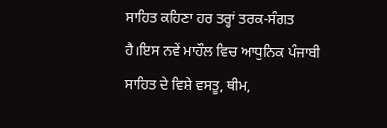ਸਾਹਿਤ ਕਹਿਣਾ ਹਰ ਤਰ੍ਹਾਂ ਤਰਕ-ਸੰਗਤ ਹੈ।ਇਸ ਨਵੇਂ ਮਾਹੌਲ ਵਿਚ ਆਧੁਨਿਕ ਪੰਜਾਬੀ ਸਾਹਿਤ ਦੇ ਵਿਸ਼ੇ ਵਸਤੂ, ਥੀਮ,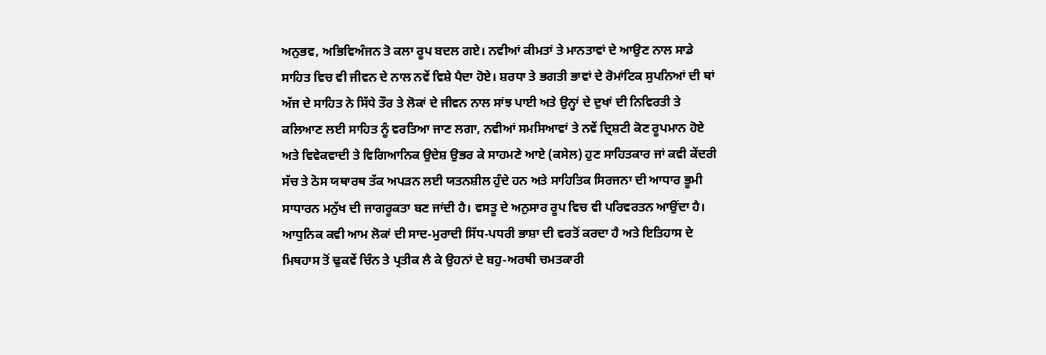ਅਨੁਭਵ, ਅਭਿਵਿਅੰਜਨ ਤੋ ਕਲਾ ਰੂਪ ਬਦਲ ਗਏ। ਨਵੀਆਂ ਕੀਮਤਾਂ ਤੇ ਮਾਨਤਾਵਾਂ ਦੇ ਆਉਣ ਨਾਲ ਸਾਡੇ ਸਾਹਿਤ ਵਿਚ ਵੀ ਜੀਵਨ ਦੇ ਨਾਲ ਨਵੇਂ ਵਿਸ਼ੇ ਪੈਦਾ ਹੋਏ। ਸ਼ਰਧਾ ਤੇ ਭਗਤੀ ਭਾਵਾਂ ਦੇ ਰੋਮਾਂਟਿਕ ਸੁਪਨਿਆਂ ਦੀ ਥਾਂ ਅੱਜ ਦੇ ਸਾਹਿਤ ਨੇ ਸਿੱਧੇ ਤੌਰ ਤੇ ਲੋਕਾਂ ਦੇ ਜੀਵਨ ਨਾਲ ਸਾਂਝ ਪਾਈ ਅਤੇ ਉਨ੍ਹਾਂ ਦੇ ਦੁਖਾਂ ਦੀ ਨਿਵਿਰਤੀ ਤੇ ਕਲਿਆਣ ਲਈ ਸਾਹਿਤ ਨੂੰ ਵਰਤਿਆ ਜਾਣ ਲਗਾ, ਨਵੀਆਂ ਸਮਸਿਆਵਾਂ ਤੇ ਨਵੇਂ ਦ੍ਰਿਸ਼ਟੀ ਕੋਣ ਰੂਪਮਾਨ ਹੋਏ ਅਤੇ ਵਿਵੇਕਵਾਦੀ ਤੇ ਵਿਗਿਆਨਿਕ ਉਦੇਸ਼ ਉਭਰ ਕੇ ਸਾਹਮਣੇ ਆਏ (ਕਸੇਲ) ਹੁਣ ਸਾਹਿਤਕਾਰ ਜਾਂ ਕਵੀ ਕੇਂਦਰੀ ਸੱਚ ਤੇ ਠੋਸ ਯਥਾਰਥ ਤੱਕ ਅਪੜਨ ਲਈ ਯਤਨਸ਼ੀਲ ਹੁੰਦੇ ਹਨ ਅਤੇ ਸਾਹਿਤਿਕ ਸਿਰਜਨਾ ਦੀ ਆਧਾਰ ਭੂਮੀ ਸਾਧਾਰਨ ਮਨੁੱਖ ਦੀ ਜਾਗਰੂਕਤਾ ਬਣ ਜਾਂਦੀ ਹੈ। ਵਸਤੂ ਦੇ ਅਨੁਸਾਰ ਰੂਪ ਵਿਚ ਵੀ ਪਰਿਵਰਤਨ ਆਉਂਦਾ ਹੈ। ਆਧੁਨਿਕ ਕਵੀ ਆਮ ਲੋਕਾਂ ਦੀ ਸਾਦ-ਮੁਰਾਦੀ ਸਿੱਧ-ਪਧਰੀ ਭਾਸ਼ਾ ਦੀ ਵਰਤੋਂ ਕਰਦਾ ਹੈ ਅਤੇ ਇਤਿਹਾਸ ਦੇ ਮਿਥਹਾਸ ਤੋਂ ਢੁਕਵੇਂ ਚਿੰਨ ਤੇ ਪ੍ਰਤੀਕ ਲੈ ਕੇ ਉਹਨਾਂ ਦੇ ਬਹੁ-ਅਰਥੀ ਚਮਤਕਾਰੀ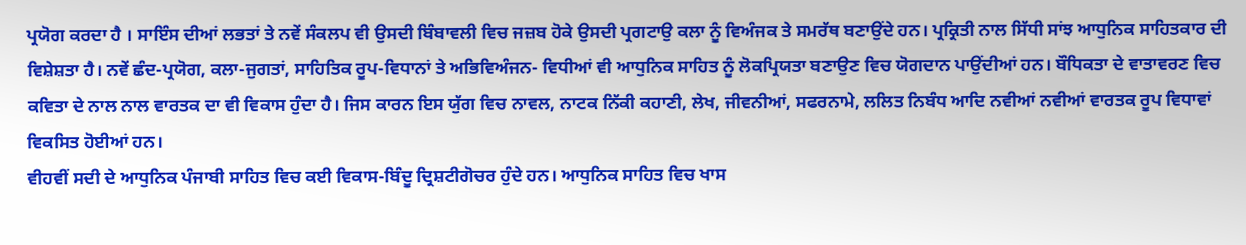ਪ੍ਰਯੋਗ ਕਰਦਾ ਹੈ । ਸਾਇੰਸ ਦੀਆਂ ਲਭਤਾਂ ਤੇ ਨਵੇਂ ਸੰਕਲਪ ਵੀ ਉਸਦੀ ਬਿੰਬਾਵਲੀ ਵਿਚ ਜਜ਼ਬ ਹੋਕੇ ਉਸਦੀ ਪ੍ਰਗਟਾਉ ਕਲਾ ਨੂੰ ਵਿਅੰਜਕ ਤੇ ਸਮਰੱਥ ਬਣਾਉਂਦੇ ਹਨ। ਪ੍ਰਕ੍ਰਿਤੀ ਨਾਲ ਸਿੱਧੀ ਸਾਂਝ ਆਧੁਨਿਕ ਸਾਹਿਤਕਾਰ ਦੀ ਵਿਸ਼ੇਸ਼ਤਾ ਹੈ। ਨਵੇਂ ਛੰਦ-ਪ੍ਰਯੋਗ, ਕਲਾ-ਜੁਗਤਾਂ, ਸਾਹਿਤਿਕ ਰੂਪ-ਵਿਧਾਨਾਂ ਤੇ ਅਭਿਵਿਅੰਜਨ- ਵਿਧੀਆਂ ਵੀ ਆਧੁਨਿਕ ਸਾਹਿਤ ਨੂੰ ਲੋਕਪ੍ਰਿਯਤਾ ਬਣਾਉਣ ਵਿਚ ਯੋਗਦਾਨ ਪਾਉਂਦੀਆਂ ਹਨ। ਬੌਧਿਕਤਾ ਦੇ ਵਾਤਾਵਰਣ ਵਿਚ ਕਵਿਤਾ ਦੇ ਨਾਲ ਨਾਲ ਵਾਰਤਕ ਦਾ ਵੀ ਵਿਕਾਸ ਹੁੰਦਾ ਹੈ। ਜਿਸ ਕਾਰਨ ਇਸ ਯੁੱਗ ਵਿਚ ਨਾਵਲ, ਨਾਟਕ ਨਿੱਕੀ ਕਹਾਣੀ, ਲੇਖ, ਜੀਵਨੀਆਂ, ਸਫਰਨਾਮੇ, ਲਲਿਤ ਨਿਬੰਧ ਆਦਿ ਨਵੀਆਂ ਨਵੀਆਂ ਵਾਰਤਕ ਰੂਪ ਵਿਧਾਵਾਂ ਵਿਕਸਿਤ ਹੋਈਆਂ ਹਨ।
ਵੀਹਵੀਂ ਸਦੀ ਦੇ ਆਧੁਨਿਕ ਪੰਜਾਬੀ ਸਾਹਿਤ ਵਿਚ ਕਈ ਵਿਕਾਸ-ਬਿੰਦੂ ਦ੍ਰਿਸ਼ਟੀਗੋਚਰ ਹੁੰਦੇ ਹਨ। ਆਧੁਨਿਕ ਸਾਹਿਤ ਵਿਚ ਖਾਸ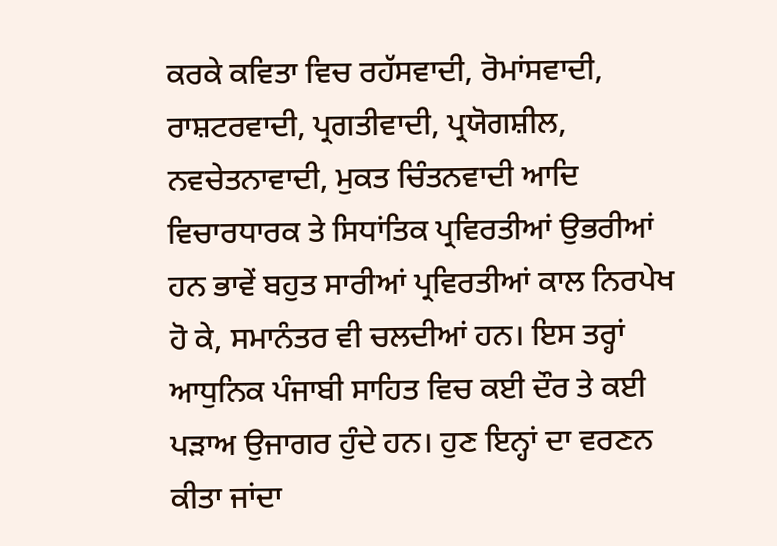ਕਰਕੇ ਕਵਿਤਾ ਵਿਚ ਰਹੱਸਵਾਦੀ, ਰੋਮਾਂਸਵਾਦੀ, ਰਾਸ਼ਟਰਵਾਦੀ, ਪ੍ਰਗਤੀਵਾਦੀ, ਪ੍ਰਯੋਗਸ਼ੀਲ, ਨਵਚੇਤਨਾਵਾਦੀ, ਮੁਕਤ ਚਿੰਤਨਵਾਦੀ ਆਦਿ ਵਿਚਾਰਧਾਰਕ ਤੇ ਸਿਧਾਂਤਿਕ ਪ੍ਰਵਿਰਤੀਆਂ ਉਭਰੀਆਂ ਹਨ ਭਾਵੇਂ ਬਹੁਤ ਸਾਰੀਆਂ ਪ੍ਰਵਿਰਤੀਆਂ ਕਾਲ ਨਿਰਪੇਖ ਹੋ ਕੇ, ਸਮਾਨੰਤਰ ਵੀ ਚਲਦੀਆਂ ਹਨ। ਇਸ ਤਰ੍ਹਾਂ ਆਧੁਨਿਕ ਪੰਜਾਬੀ ਸਾਹਿਤ ਵਿਚ ਕਈ ਦੌਰ ਤੇ ਕਈ ਪੜਾਅ ਉਜਾਗਰ ਹੁੰਦੇ ਹਨ। ਹੁਣ ਇਨ੍ਹਾਂ ਦਾ ਵਰਣਨ ਕੀਤਾ ਜਾਂਦਾ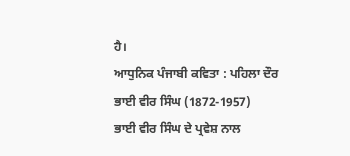ਹੈ।
ਆਧੁਨਿਕ ਪੰਜਾਬੀ ਕਵਿਤਾ : ਪਹਿਲਾ ਦੌਰ
ਭਾਈ ਵੀਰ ਸਿੰਘ (1872-1957)
ਭਾਈ ਵੀਰ ਸਿੰਘ ਦੇ ਪ੍ਰਵੇਸ਼ ਨਾਲ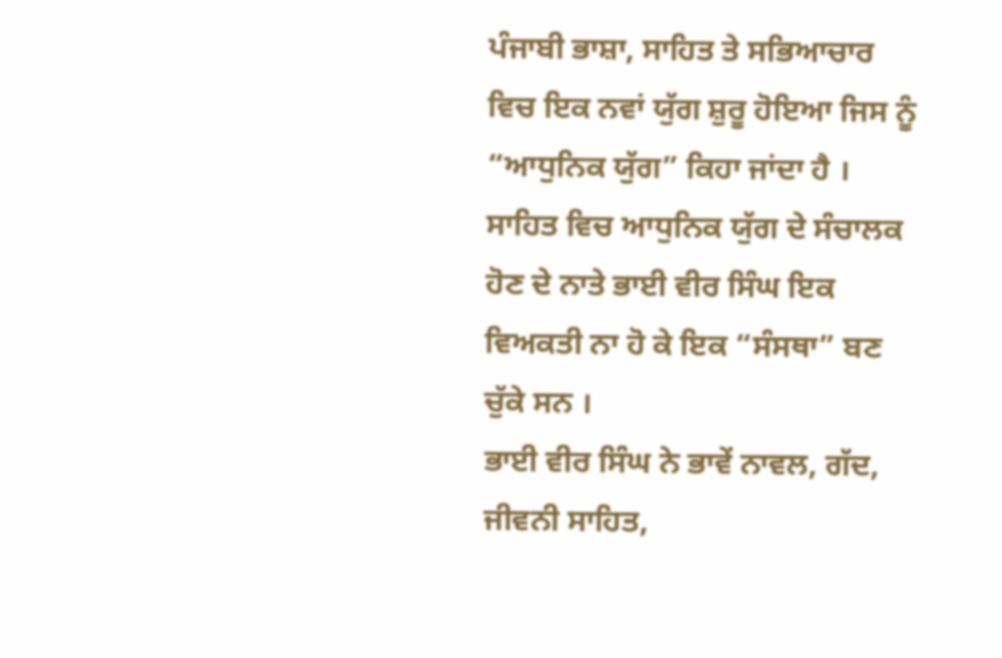ਪੰਜਾਬੀ ਭਾਸ਼ਾ, ਸਾਹਿਤ ਤੇ ਸਭਿਆਚਾਰ ਵਿਚ ਇਕ ਨਵਾਂ ਯੁੱਗ ਸ਼ੁਰੂ ਹੋਇਆ ਜਿਸ ਨੂੰ “ਆਧੁਨਿਕ ਯੁੱਗ” ਕਿਹਾ ਜਾਂਦਾ ਹੈ । ਸਾਹਿਤ ਵਿਚ ਆਧੁਨਿਕ ਯੁੱਗ ਦੇ ਸੰਚਾਲਕ ਹੋਣ ਦੇ ਨਾਤੇ ਭਾਈ ਵੀਰ ਸਿੰਘ ਇਕ ਵਿਅਕਤੀ ਨਾ ਹੋ ਕੇ ਇਕ “ਸੰਸਥਾ” ਬਣ ਚੁੱਕੇ ਸਨ ।
ਭਾਈ ਵੀਰ ਸਿੰਘ ਨੇ ਭਾਵੇਂ ਨਾਵਲ, ਗੱਦ, ਜੀਵਨੀ ਸਾਹਿਤ,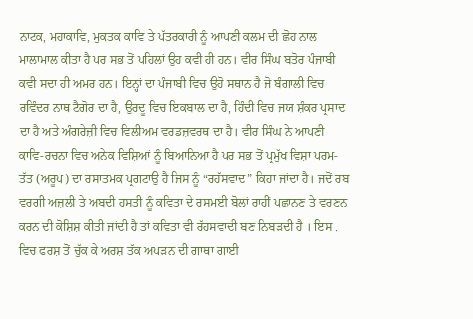ਨਾਟਕ, ਮਹਾਕਾਵਿ, ਮੁਕਤਕ ਕਾਵਿ ਤੇ ਪੱਤਰਕਾਰੀ ਨੂੰ ਆਪਣੀ ਕਲਮ ਦੀ ਛੋਹ ਨਾਲ ਮਾਲਾਮਾਲ ਕੀਤਾ ਹੈ ਪਰ ਸਭ ਤੋਂ ਪਹਿਲਾਂ ਉਹ ਕਵੀ ਹੀ ਹਨ। ਵੀਰ ਸਿੰਘ ਬਤੋਰ ਪੰਜਾਬੀ ਕਵੀ ਸਦਾ ਹੀ ਅਮਰ ਹਨ। ਇਨ੍ਹਾਂ ਦਾ ਪੰਜਾਬੀ ਵਿਚ ਉਹੋ ਸਥਾਨ ਹੈ ਜੋ ਬੰਗਾਲੀ ਵਿਚ ਰਵਿੰਦਰ ਨਾਥ ਟੈਗੋਰ ਦਾ ਹੈ, ਉਰਦੂ ਵਿਚ ਇਕਬਾਲ ਦਾ ਹੈ, ਹਿੰਦੀ ਵਿਚ ਜਯ ਸ਼ੰਕਰ ਪ੍ਰਸਾਦ ਦਾ ਹੈ ਅਤੇ ਅੰਗਰੇਜ਼ੀ ਵਿਚ ਵਿਲੀਅਮ ਵਰਡਜ਼ਵਰਥ ਦਾ ਹੈ। ਵੀਰ ਸਿੰਘ ਨੇ ਆਪਣੀ ਕਾਵਿ-ਰਚਨਾ ਵਿਚ ਅਨੇਕ ਵਿਸ਼ਿਆਂ ਨੂੰ ਬਿਆਨਿਆ ਹੈ ਪਰ ਸਭ ਤੋਂ ਪ੍ਰਮੁੱਖ ਵਿਸ਼ਾ ਪਰਮ-ਤੱਤ (ਅਰੂਪ) ਦਾ ਰਸਾਤਮਕ ਪ੍ਰਗਟਾਉ ਹੈ ਜਿਸ ਨੂੰ “ਰਹੱਸਵਾਦ” ਕਿਹਾ ਜਾਂਦਾ ਹੈ। ਜਦੋਂ ਰਬ ਵਰਗੀ ਅਜ਼ਲੀ ਤੇ ਅਬਦੀ ਹਸਤੀ ਨੂੰ ਕਵਿਤਾ ਦੇ ਰਸਮਈ ਬੋਲਾਂ ਰਾਹੀਂ ਪਛਾਨਣ ਤੇ ਵਰਣਨ ਕਰਨ ਦੀ ਕੋਸ਼ਿਸ਼ ਕੀਤੀ ਜਾਂਦੀ ਹੈ ਤਾਂ ਕਵਿਤਾ ਵੀ ਰੱਹਸਵਾਦੀ ਬਣ ਨਿਬੜਦੀ ਹੈ । ਇਸ . ਵਿਚ ਫਰਸ਼ ਤੋਂ ਚੁੱਕ ਕੇ ਅਰਸ਼ ਤੱਕ ਅਪੜਨ ਦੀ ਗਾਥਾ ਗਾਈ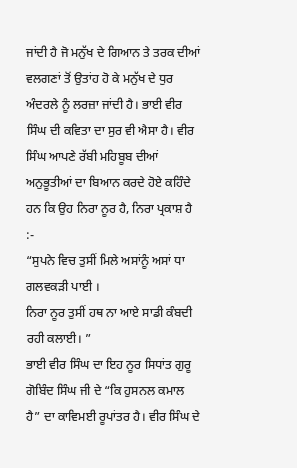ਜਾਂਦੀ ਹੈ ਜੋ ਮਨੁੱਖ ਦੇ ਗਿਆਨ ਤੇ ਤਰਕ ਦੀਆਂ ਵਲਗਣਾਂ ਤੋਂ ਉਤਾਂਹ ਹੋ ਕੇ ਮਨੁੱਖ ਦੇ ਧੁਰ ਅੰਦਰਲੇ ਨੂੰ ਲਰਜ਼ਾ ਜਾਂਦੀ ਹੈ। ਭਾਈ ਵੀਰ ਸਿੰਘ ਦੀ ਕਵਿਤਾ ਦਾ ਸੁਰ ਵੀ ਐਸਾ ਹੈ। ਵੀਰ ਸਿੰਘ ਆਪਣੇ ਰੱਬੀ ਮਹਿਬੂਬ ਦੀਆਂ ਅਨੁਭੂਤੀਆਂ ਦਾ ਬਿਆਨ ਕਰਦੇ ਹੋਏ ਕਹਿੰਦੇ ਹਨ ਕਿ ਉਹ ਨਿਰਾ ਨੂਰ ਹੈ, ਨਿਰਾ ਪ੍ਰਕਾਸ਼ ਹੈ :-
“ਸੁਪਨੇ ਵਿਚ ਤੁਸੀਂ ਮਿਲੇ ਅਸਾਂਨੂੰ ਅਸਾਂ ਧਾ ਗਲਵਕੜੀ ਪਾਈ ।
ਨਿਰਾ ਨੂਰ ਤੁਸੀਂ ਹਥ ਨਾ ਆਏ ਸਾਡੀ ਕੰਬਦੀ ਰਹੀ ਕਲਾਈ। ”
ਭਾਈ ਵੀਰ ਸਿੰਘ ਦਾ ਇਹ ਨੂਰ ਸਿਧਾਂਤ ਗੁਰੂ ਗੋਬਿੰਦ ਸਿੰਘ ਜੀ ਦੇ “ਕਿ ਹੁਸਨਲ ਕਮਾਲ ਹੈ” ਦਾ ਕਾਵਿਮਈ ਰੂਪਾਂਤਰ ਹੈ। ਵੀਰ ਸਿੰਘ ਦੇ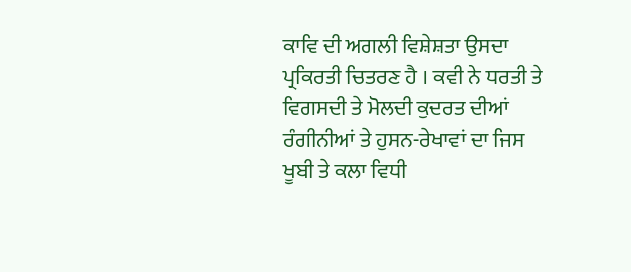ਕਾਵਿ ਦੀ ਅਗਲੀ ਵਿਸ਼ੇਸ਼ਤਾ ਉਸਦਾ ਪ੍ਰਕਿਰਤੀ ਚਿਤਰਣ ਹੈ । ਕਵੀ ਨੇ ਧਰਤੀ ਤੇ ਵਿਗਸਦੀ ਤੇ ਮੋਲਦੀ ਕੁਦਰਤ ਦੀਆਂ ਰੰਗੀਨੀਆਂ ਤੇ ਹੁਸਨ-ਰੇਖਾਵਾਂ ਦਾ ਜਿਸ ਖੂਬੀ ਤੇ ਕਲਾ ਵਿਧੀ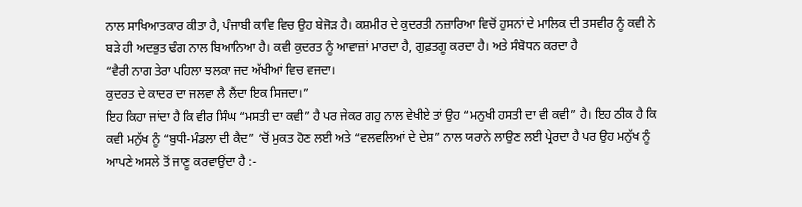ਨਾਲ ਸਾਖਿਆਤਕਾਰ ਕੀਤਾ ਹੈ, ਪੰਜਾਬੀ ਕਾਵਿ ਵਿਚ ਉਹ ਬੇਜੋੜ ਹੈ। ਕਸ਼ਮੀਰ ਦੇ ਕੁਦਰਤੀ ਨਜ਼ਾਰਿਆ ਵਿਚੋਂ ਹੁਸਨਾਂ ਦੇ ਮਾਲਿਕ ਦੀ ਤਸਵੀਰ ਨੂੰ ਕਵੀ ਨੇ ਬੜੇ ਹੀ ਅਦਭੁਤ ਢੰਗ ਨਾਲ ਬਿਆਨਿਆ ਹੈ। ਕਵੀ ਕੁਦਰਤ ਨੂੰ ਆਵਾਜ਼ਾਂ ਮਾਰਦਾ ਹੈ, ਗੁਫ਼ਤਗੂ ਕਰਦਾ ਹੈ। ਅਤੇ ਸੰਬੋਧਨ ਕਰਦਾ ਹੈ
“ਵੈਰੀ ਨਾਗ ਤੇਰਾ ਪਹਿਲਾ ਝਲਕਾ ਜਦ ਅੱਖੀਆਂ ਵਿਚ ਵਜਦਾ।
ਕੁਦਰਤ ਦੇ ਕਾਦਰ ਦਾ ਜਲਵਾ ਲੈ ਲੈਂਦਾ ਇਕ ਸਿਜਦਾ।”
ਇਹ ਕਿਹਾ ਜਾਂਦਾ ਹੈ ਕਿ ਵੀਰ ਸਿੰਘ “ਮਸਤੀ ਦਾ ਕਵੀ” ਹੈ ਪਰ ਜੇਕਰ ਗਹੁ ਨਾਲ ਵੇਖੀਏ ਤਾਂ ਉਹ “ਮਨੁਖੀ ਹਸਤੀ ਦਾ ਵੀ ਕਵੀ” ਹੈ। ਇਹ ਠੀਕ ਹੈ ਕਿ ਕਵੀ ਮਨੁੱਖ ਨੂੰ “ਬੁਧੀ-ਮੰਡਲਾ ਦੀ ਕੈਦ” ‘ਚੋਂ ਮੁਕਤ ਹੋਣ ਲਈ ਅਤੇ “ਵਲਵਲਿਆਂ ਦੇ ਦੇਸ਼” ਨਾਲ ਯਰਾਨੇ ਲਾਉਣ ਲਈ ਪ੍ਰੇਰਦਾ ਹੈ ਪਰ ਉਹ ਮਨੁੱਖ ਨੂੰ ਆਪਣੇ ਅਸਲੇ ਤੋਂ ਜਾਣੂ ਕਰਵਾਉਂਦਾ ਹੈ :-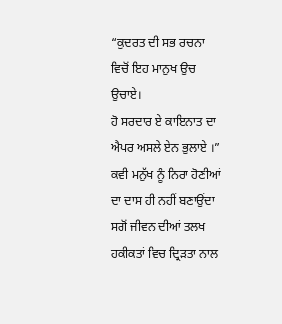“ਕੁਦਰਤ ਦੀ ਸਭ ਰਚਨਾ ਵਿਚੋਂ ਇਹ ਮਾਨੁਖ ਉਚ ਉਚਾਏ।
ਹੋ ਸਰਦਾਰ ਏ ਕਾਇਨਾਤ ਦਾ ਐਪਰ ਅਸਲੇ ਏਨ ਭੁਲਾਏ ।”
ਕਵੀ ਮਨੁੱਖ ਨੂੰ ਨਿਰਾ ਹੋਣੀਆਂ ਦਾ ਦਾਸ ਹੀ ਨਹੀਂ ਬਣਾਉਂਦਾ ਸਗੋਂ ਜੀਵਨ ਦੀਆਂ ਤਲਖ ਹਕੀਕਤਾਂ ਵਿਚ ਦ੍ਰਿੜਤਾ ਨਾਲ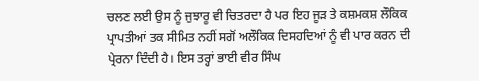ਚਲਣ ਲਈ ਉਸ ਨੂੰ ਜੁਝਾਰੂ ਵੀ ਚਿਤਰਦਾ ਹੈ ਪਰ ਇਹ ਜੂੜ ਤੇ ਕਸ਼ਮਕਸ਼ ਲੌਕਿਕ ਪ੍ਰਾਪਤੀਆਂ ਤਕ ਸੀਮਿਤ ਨਹੀਂ ਸਗੋਂ ਅਲੌਕਿਕ ਦਿਸਹਦਿਆਂ ਨੂੰ ਵੀ ਪਾਰ ਕਰਨ ਦੀ ਪ੍ਰੇਰਨਾ ਦਿੰਦੀ ਹੈ। ਇਸ ਤਰ੍ਹਾਂ ਭਾਈ ਵੀਰ ਸਿੰਘ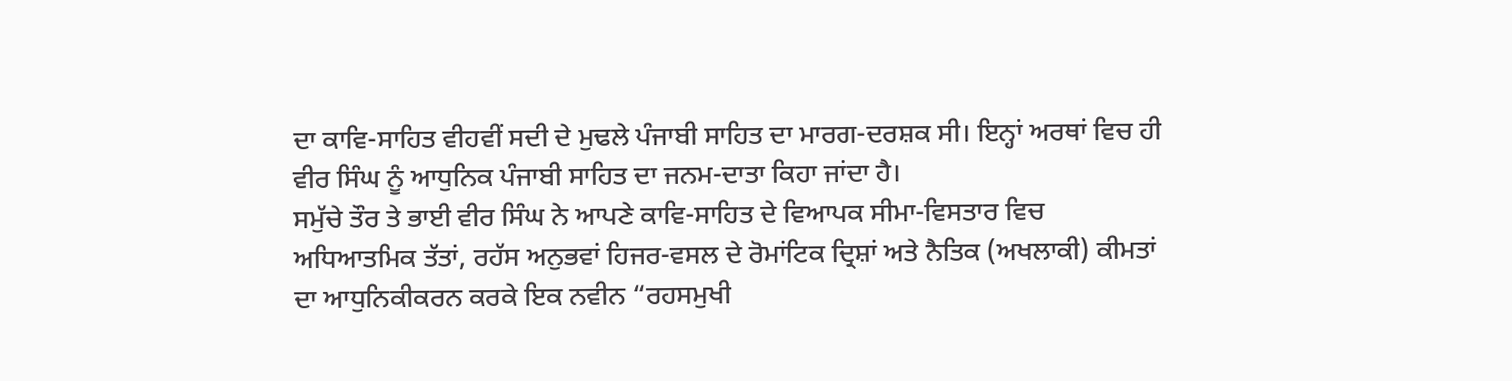ਦਾ ਕਾਵਿ-ਸਾਹਿਤ ਵੀਹਵੀਂ ਸਦੀ ਦੇ ਮੁਢਲੇ ਪੰਜਾਬੀ ਸਾਹਿਤ ਦਾ ਮਾਰਗ-ਦਰਸ਼ਕ ਸੀ। ਇਨ੍ਹਾਂ ਅਰਥਾਂ ਵਿਚ ਹੀ ਵੀਰ ਸਿੰਘ ਨੂੰ ਆਧੁਨਿਕ ਪੰਜਾਬੀ ਸਾਹਿਤ ਦਾ ਜਨਮ-ਦਾਤਾ ਕਿਹਾ ਜਾਂਦਾ ਹੈ।
ਸਮੁੱਚੇ ਤੌਰ ਤੇ ਭਾਈ ਵੀਰ ਸਿੰਘ ਨੇ ਆਪਣੇ ਕਾਵਿ-ਸਾਹਿਤ ਦੇ ਵਿਆਪਕ ਸੀਮਾ-ਵਿਸਤਾਰ ਵਿਚ ਅਧਿਆਤਮਿਕ ਤੱਤਾਂ, ਰਹੱਸ ਅਨੁਭਵਾਂ ਹਿਜਰ-ਵਸਲ ਦੇ ਰੋਮਾਂਟਿਕ ਦ੍ਰਿਸ਼ਾਂ ਅਤੇ ਨੈਤਿਕ (ਅਖਲਾਕੀ) ਕੀਮਤਾਂ ਦਾ ਆਧੁਨਿਕੀਕਰਨ ਕਰਕੇ ਇਕ ਨਵੀਨ “ਰਹਸਮੁਖੀ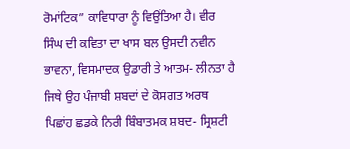ਰੋਮਾਂਟਿਕ” ਕਾਵਿਧਾਰਾ ਨੂੰ ਵਿਉਂਤਿਆ ਹੈ। ਵੀਰ ਸਿੰਘ ਦੀ ਕਵਿਤਾ ਦਾ ਖਾਸ ਬਲ ਉਸਦੀ ਨਵੀਨ ਭਾਵਨਾ, ਵਿਸਮਾਦਕ ਉਡਾਰੀ ਤੇ ਆਤਮ- ਲੀਨਤਾ ਹੈ ਜਿਥੇ ਉਹ ਪੰਜਾਬੀ ਸ਼ਬਦਾਂ ਦੇ ਕੋਸਗਤ ਅਰਥ ਪਿਛਾਂਹ ਛਡਕੇ ਨਿਰੀ ਬਿੰਬਾਤਮਕ ਸ਼ਬਦ- ਸ੍ਰਿਸ਼ਟੀ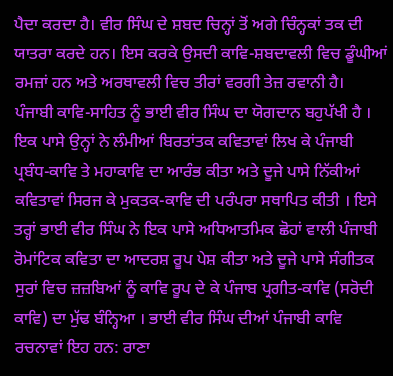ਪੈਦਾ ਕਰਦਾ ਹੈ। ਵੀਰ ਸਿੰਘ ਦੇ ਸ਼ਬਦ ਚਿਨ੍ਹਾਂ ਤੋਂ ਅਗੇ ਚਿੰਨ੍ਹਕਾਂ ਤਕ ਦੀ ਯਾਤਰਾ ਕਰਦੇ ਹਨ। ਇਸ ਕਰਕੇ ਉਸਦੀ ਕਾਵਿ-ਸ਼ਬਦਾਵਲੀ ਵਿਚ ਡੂੰਘੀਆਂ ਰਮਜ਼ਾਂ ਹਨ ਅਤੇ ਅਰਥਾਵਲੀ ਵਿਚ ਤੀਰਾਂ ਵਰਗੀ ਤੇਜ਼ ਰਵਾਨੀ ਹੈ।
ਪੰਜਾਬੀ ਕਾਵਿ-ਸਾਹਿਤ ਨੂੰ ਭਾਈ ਵੀਰ ਸਿੰਘ ਦਾ ਯੋਗਦਾਨ ਬਹੁਪੱਖੀ ਹੈ । ਇਕ ਪਾਸੇ ਉਨ੍ਹਾਂ ਨੇ ਲੰਮੀਆਂ ਬਿਰਤਾਂਤਕ ਕਵਿਤਾਵਾਂ ਲਿਖ ਕੇ ਪੰਜਾਬੀ ਪ੍ਰਬੰਧ-ਕਾਵਿ ਤੇ ਮਹਾਕਾਵਿ ਦਾ ਆਰੰਭ ਕੀਤਾ ਅਤੇ ਦੂਜੇ ਪਾਸੇ ਨਿੱਕੀਆਂ ਕਵਿਤਾਵਾਂ ਸਿਰਜ ਕੇ ਮੁਕਤਕ-ਕਾਵਿ ਦੀ ਪਰੰਪਰਾ ਸਥਾਪਿਤ ਕੀਤੀ । ਇਸੇ ਤਰ੍ਹਾਂ ਭਾਈ ਵੀਰ ਸਿੰਘ ਨੇ ਇਕ ਪਾਸੇ ਅਧਿਆਤਮਿਕ ਛੋਹਾਂ ਵਾਲੀ ਪੰਜਾਬੀ ਰੋਮਾਂਟਿਕ ਕਵਿਤਾ ਦਾ ਆਦਰਸ਼ ਰੂਪ ਪੇਸ਼ ਕੀਤਾ ਅਤੇ ਦੂਜੇ ਪਾਸੇ ਸੰਗੀਤਕ ਸੁਰਾਂ ਵਿਚ ਜ਼ਜ਼ਬਿਆਂ ਨੂੰ ਕਾਵਿ ਰੂਪ ਦੇ ਕੇ ਪੰਜਾਬ ਪ੍ਰਗੀਤ-ਕਾਵਿ (ਸਰੋਦੀ ਕਾਵਿ) ਦਾ ਮੁੱਢ ਬੰਨ੍ਹਿਆ । ਭਾਈ ਵੀਰ ਸਿੰਘ ਦੀਆਂ ਪੰਜਾਬੀ ਕਾਵਿ ਰਚਨਾਵਾਂ ਇਹ ਹਨ: ਰਾਣਾ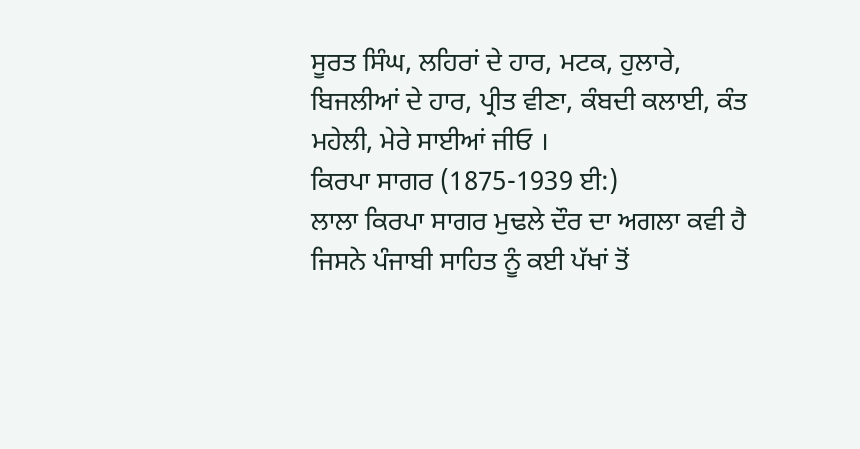ਸੂਰਤ ਸਿੰਘ, ਲਹਿਰਾਂ ਦੇ ਹਾਰ, ਮਟਕ, ਹੁਲਾਰੇ, ਬਿਜਲੀਆਂ ਦੇ ਹਾਰ, ਪ੍ਰੀਤ ਵੀਣਾ, ਕੰਬਦੀ ਕਲਾਈ, ਕੰਤ ਮਹੇਲੀ, ਮੇਰੇ ਸਾਈਆਂ ਜੀਓ ।
ਕਿਰਪਾ ਸਾਗਰ (1875-1939 ਈ:)
ਲਾਲਾ ਕਿਰਪਾ ਸਾਗਰ ਮੁਢਲੇ ਦੌਰ ਦਾ ਅਗਲਾ ਕਵੀ ਹੈ ਜਿਸਨੇ ਪੰਜਾਬੀ ਸਾਹਿਤ ਨੂੰ ਕਈ ਪੱਖਾਂ ਤੋਂ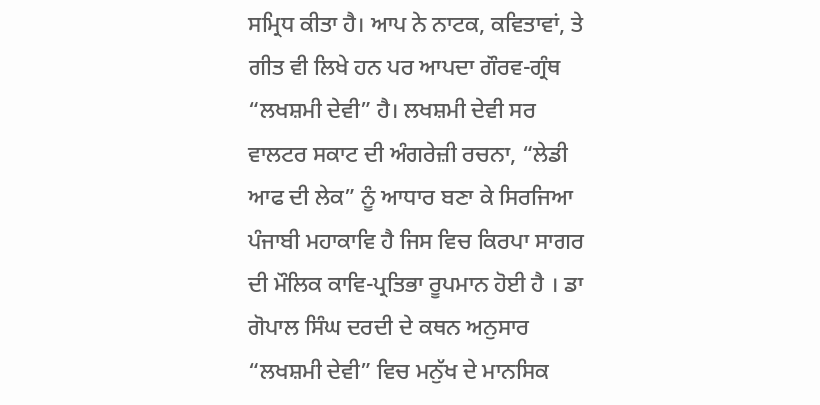ਸਮ੍ਰਿਧ ਕੀਤਾ ਹੈ। ਆਪ ਨੇ ਨਾਟਕ, ਕਵਿਤਾਵਾਂ, ਤੇ ਗੀਤ ਵੀ ਲਿਖੇ ਹਨ ਪਰ ਆਪਦਾ ਗੌਰਵ-ਗ੍ਰੰਥ “ਲਖਸ਼ਮੀ ਦੇਵੀ” ਹੈ। ਲਖਸ਼ਮੀ ਦੇਵੀ ਸਰ ਵਾਲਟਰ ਸਕਾਟ ਦੀ ਅੰਗਰੇਜ਼ੀ ਰਚਨਾ, “ਲੇਡੀ ਆਫ ਦੀ ਲੇਕ” ਨੂੰ ਆਧਾਰ ਬਣਾ ਕੇ ਸਿਰਜਿਆ ਪੰਜਾਬੀ ਮਹਾਕਾਵਿ ਹੈ ਜਿਸ ਵਿਚ ਕਿਰਪਾ ਸਾਗਰ ਦੀ ਮੌਲਿਕ ਕਾਵਿ-ਪ੍ਰਤਿਭਾ ਰੂਪਮਾਨ ਹੋਈ ਹੈ । ਡਾ ਗੋਪਾਲ ਸਿੰਘ ਦਰਦੀ ਦੇ ਕਥਨ ਅਨੁਸਾਰ “ਲਖਸ਼ਮੀ ਦੇਵੀ” ਵਿਚ ਮਨੁੱਖ ਦੇ ਮਾਨਸਿਕ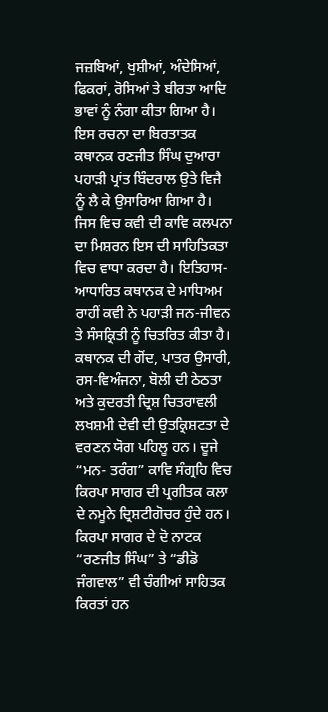ਜਜ਼ਬਿਆਂ, ਖੁਸ਼ੀਆਂ, ਅੰਦੇਸਿਆਂ, ਫਿਕਰਾਂ, ਰੋਸਿਆਂ ਤੇ ਬੀਰਤਾ ਆਦਿ ਭਾਵਾਂ ਨੂੰ ਨੰਗਾ ਕੀਤਾ ਗਿਆ ਹੈ। ਇਸ ਰਚਨਾ ਦਾ ਬਿਰਤਾਤਕ ਕਥਾਨਕ ਰਣਜੀਤ ਸਿੰਘ ਦੁਆਰਾ ਪਹਾੜੀ ਪ੍ਰਾਂਤ ਬਿੰਦਰਾਲ ਉਤੇ ਵਿਜੈ ਨੂੰ ਲੈ ਕੇ ਉਸਾਰਿਆ ਗਿਆ ਹੈ। ਜਿਸ ਵਿਚ ਕਵੀ ਦੀ ਕਾਵਿ ਕਲਪਨਾ ਦਾ ਮਿਸ਼ਰਨ ਇਸ ਦੀ ਸਾਹਿਤਿਕਤਾ ਵਿਚ ਵਾਧਾ ਕਰਦਾ ਹੈ। ਇਤਿਹਾਸ- ਆਧਾਰਿਤ ਕਥਾਨਕ ਦੇ ਮਾਧਿਅਮ ਰਾਹੀਂ ਕਵੀ ਨੇ ਪਹਾੜੀ ਜਨ-ਜੀਵਨ ਤੇ ਸੰਸਕ੍ਰਿਤੀ ਨੂੰ ਚਿਤਰਿਤ ਕੀਤਾ ਹੈ। ਕਥਾਨਕ ਦੀ ਗੋਂਦ, ਪਾਤਰ ਉਸਾਰੀ, ਰਸ-ਵਿਅੰਜਨਾ, ਬੋਲੀ ਦੀ ਠੇਠਤਾ ਅਤੇ ਕੁਦਰਤੀ ਦ੍ਰਿਸ਼ ਚਿਤਰਾਵਲੀ ਲਖਸ਼ਮੀ ਦੇਵੀ ਦੀ ਉਤਕ੍ਰਿਸ਼ਟਤਾ ਦੇ ਵਰਣਨ ਯੋਗ ਪਹਿਲੂ ਹਨ। ਦੂਜੇ “ਮਨ- ਤਰੰਗ” ਕਾਵਿ ਸੰਗ੍ਰਹਿ ਵਿਚ ਕਿਰਪਾ ਸਾਗਰ ਦੀ ਪ੍ਰਗੀਤਕ ਕਲਾ ਦੇ ਨਮੂਨੇ ਦ੍ਰਿਸ਼ਟੀਗੋਚਰ ਹੁੰਦੇ ਹਨ। ਕਿਰਪਾ ਸਾਗਰ ਦੇ ਦੋ ਨਾਟਕ “ਰਣਜੀਤ ਸਿੰਘ” ਤੇ “ਡੀਡੋ ਜੰਗਵਾਲ” ਵੀ ਚੰਗੀਆਂ ਸਾਹਿਤਕ ਕਿਰਤਾਂ ਹਨ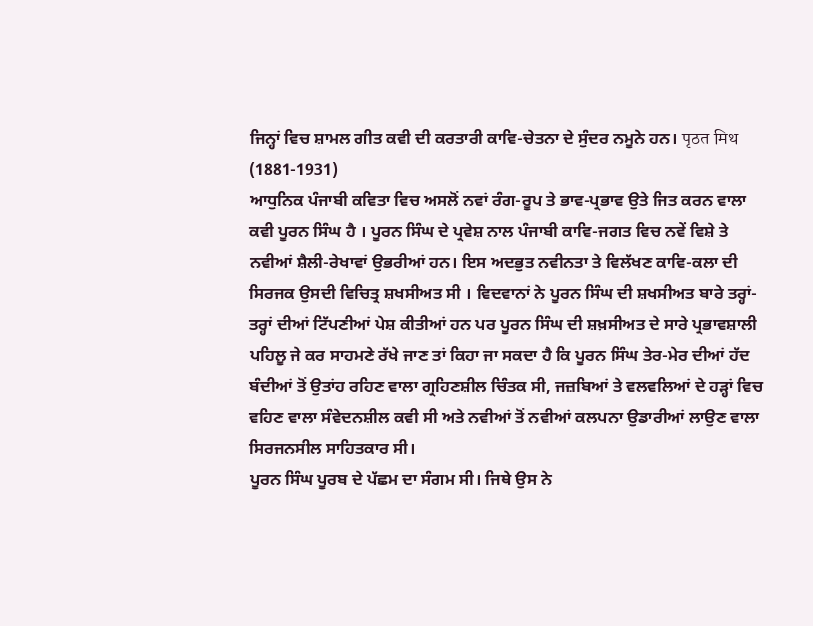ਜਿਨ੍ਹਾਂ ਵਿਚ ਸ਼ਾਮਲ ਗੀਤ ਕਵੀ ਦੀ ਕਰਤਾਰੀ ਕਾਵਿ-ਚੇਤਨਾ ਦੇ ਸੁੰਦਰ ਨਮੂਨੇ ਹਨ। पृठत मिथ (1881-1931)
ਆਧੁਨਿਕ ਪੰਜਾਬੀ ਕਵਿਤਾ ਵਿਚ ਅਸਲੋਂ ਨਵਾਂ ਰੰਗ-ਰੂਪ ਤੇ ਭਾਵ-ਪ੍ਰਭਾਵ ਉਤੇ ਜਿਤ ਕਰਨ ਵਾਲਾ ਕਵੀ ਪੂਰਨ ਸਿੰਘ ਹੈ । ਪੂਰਨ ਸਿੰਘ ਦੇ ਪ੍ਰਵੇਸ਼ ਨਾਲ ਪੰਜਾਬੀ ਕਾਵਿ-ਜਗਤ ਵਿਚ ਨਵੇਂ ਵਿਸ਼ੇ ਤੇ ਨਵੀਆਂ ਸ਼ੈਲੀ-ਰੇਖਾਵਾਂ ਉਭਰੀਆਂ ਹਨ। ਇਸ ਅਦਭੁਤ ਨਵੀਨਤਾ ਤੇ ਵਿਲੱਖਣ ਕਾਵਿ-ਕਲਾ ਦੀ ਸਿਰਜਕ ਉਸਦੀ ਵਿਚਿਤ੍ਰ ਸ਼ਖਸੀਅਤ ਸੀ । ਵਿਦਵਾਨਾਂ ਨੇ ਪੂਰਨ ਸਿੰਘ ਦੀ ਸ਼ਖਸੀਅਤ ਬਾਰੇ ਤਰ੍ਹਾਂ-ਤਰ੍ਹਾਂ ਦੀਆਂ ਟਿੱਪਣੀਆਂ ਪੇਸ਼ ਕੀਤੀਆਂ ਹਨ ਪਰ ਪੂਰਨ ਸਿੰਘ ਦੀ ਸ਼ਖ਼ਸੀਅਤ ਦੇ ਸਾਰੇ ਪ੍ਰਭਾਵਸ਼ਾਲੀ ਪਹਿਲੂ ਜੇ ਕਰ ਸਾਹਮਣੇ ਰੱਖੇ ਜਾਣ ਤਾਂ ਕਿਹਾ ਜਾ ਸਕਦਾ ਹੈ ਕਿ ਪੂਰਨ ਸਿੰਘ ਤੇਰ-ਮੇਰ ਦੀਆਂ ਹੱਦ ਬੰਦੀਆਂ ਤੋਂ ਉਤਾਂਹ ਰਹਿਣ ਵਾਲਾ ਗ੍ਰਹਿਣਸ਼ੀਲ ਚਿੰਤਕ ਸੀ, ਜਜ਼ਬਿਆਂ ਤੇ ਵਲਵਲਿਆਂ ਦੇ ਹੜ੍ਹਾਂ ਵਿਚ ਵਹਿਣ ਵਾਲਾ ਸੰਵੇਦਨਸ਼ੀਲ ਕਵੀ ਸੀ ਅਤੇ ਨਵੀਆਂ ਤੋਂ ਨਵੀਆਂ ਕਲਪਨਾ ਉਡਾਰੀਆਂ ਲਾਉਣ ਵਾਲਾ ਸਿਰਜਨਸੀਲ ਸਾਹਿਤਕਾਰ ਸੀ।
ਪੂਰਨ ਸਿੰਘ ਪੂਰਬ ਦੇ ਪੱਛਮ ਦਾ ਸੰਗਮ ਸੀ। ਜਿਥੇ ਉਸ ਨੇ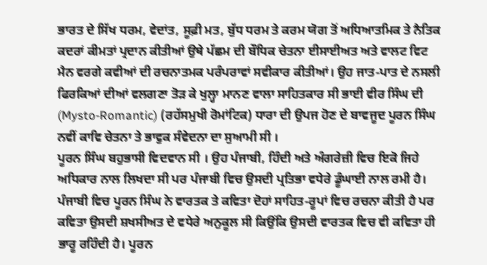ਭਾਰਤ ਦੇ ਸਿੱਖ ਧਰਮ, ਵੇਦਾਂਤ, ਸੂਫ਼ੀ ਮਤ, ਬੁੱਧ ਧਰਮ ਤੇ ਕਰਮ ਯੋਗ ਤੋਂ ਅਧਿਆਤਮਿਕ ਤੇ ਨੈਤਿਕ ਕਦਰਾਂ ਕੀਮਤਾਂ ਪ੍ਰਦਾਨ ਕੀਤੀਆਂ ਉਥੇ ਪੱਛਮ ਦੀ ਬੌਧਿਕ ਚੇਤਨਾ ਈਸਾਈਅਤ ਅਤੇ ਵਾਲਟ ਵਿਟ ਮੈਨ ਵਰਗੇ ਕਵੀਆਂ ਦੀ ਰਚਨਾਤਮਕ ਪਰੰਪਰਾਵਾਂ ਸਵੀਕਾਰ ਕੀਤੀਆਂ। ਉਹ ਜਾਤ-ਪਾਤ ਦੇ ਨਸਲੀ ਫਿਰਕਿਆਂ ਦੀਆਂ ਵਲਗਣਾ ਤੋੜ ਕੇ ਖੁਲ੍ਹਾ ਮਾਨਣ ਵਾਲਾ ਸਾਹਿਤਕਾਰ ਸੀ ਭਾਈ ਵੀਰ ਸਿੰਘ ਦੀ (Mysto-Romantic) (ਰਹੱਸਮੁਖੀ ਰੋਮਾਂਟਿਕ) ਧਾਰਾ ਦੀ ਉਪਜ ਹੋਣ ਦੇ ਬਾਵਜੂਦ ਪੂਰਨ ਸਿੰਘ ਨਵੀਂ ਕਾਵਿ ਚੇਤਨਾ ਤੇ ਭਾਵੁਕ ਸੰਵੇਦਨਾ ਦਾ ਸੁਆਮੀ ਸੀ ।
ਪੂਰਨ ਸਿੰਘ ਬਹੁਭਾਸੀ ਵਿਦਵਾਨ ਸੀ । ਉਹ ਪੰਜਾਬੀ, ਹਿੰਦੀ ਅਤੇ ਅੰਗਰੇਜ਼ੀ ਵਿਚ ਇਕੋ ਜਿਹੇ ਅਧਿਕਾਰ ਨਾਲ ਲਿਖਦਾ ਸੀ ਪਰ ਪੰਜਾਬੀ ਵਿਚ ਉਸਦੀ ਪ੍ਰਤਿਭਾ ਵਧੇਰੇ ਡੂੰਘਾਈ ਨਾਲ ਰਮੀ ਹੈ। ਪੰਜਾਬੀ ਵਿਚ ਪੂਰਨ ਸਿੰਘ ਨੇ ਵਾਰਤਕ ਤੇ ਕਵਿਤਾ ਦੋਹਾਂ ਸਾਹਿਤ-ਰੂਪਾਂ ਵਿਚ ਰਚਨਾ ਕੀਤੀ ਹੈ ਪਰ ਕਵਿਤਾ ਉਸਦੀ ਸ਼ਖਸੀਅਤ ਦੇ ਵਧੇਰੇ ਅਨੁਕੂਲ ਸੀ ਕਿਉਂਕਿ ਉਸਦੀ ਵਾਰਤਕ ਵਿਚ ਵੀ ਕਵਿਤਾ ਹੀ ਭਾਰੂ ਰਹਿੰਦੀ ਹੈ। ਪੂਰਨ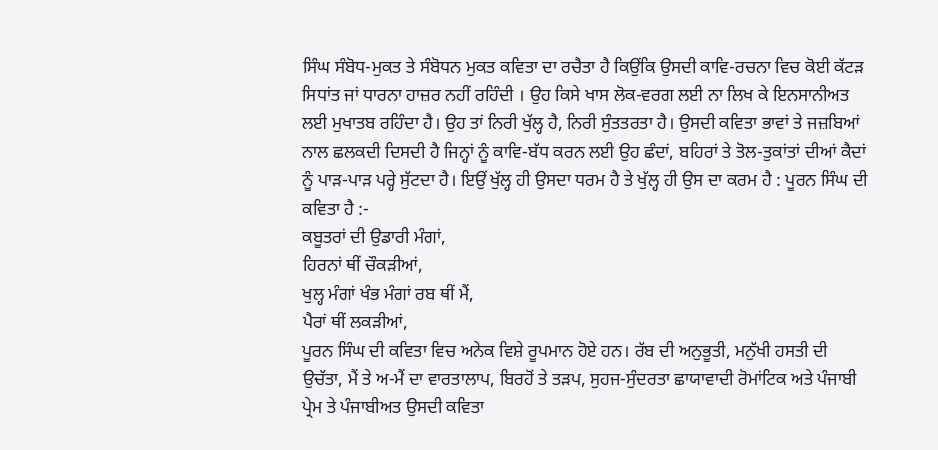ਸਿੰਘ ਸੰਬੋਧ-ਮੁਕਤ ਤੇ ਸੰਬੋਧਨ ਮੁਕਤ ਕਵਿਤਾ ਦਾ ਰਚੈਤਾ ਹੈ ਕਿਉਂਕਿ ਉਸਦੀ ਕਾਵਿ-ਰਚਨਾ ਵਿਚ ਕੋਈ ਕੱਟੜ ਸਿਧਾਂਤ ਜਾਂ ਧਾਰਨਾ ਹਾਜ਼ਰ ਨਹੀਂ ਰਹਿੰਦੀ । ਉਹ ਕਿਸੇ ਖਾਸ ਲੋਕ-ਵਰਗ ਲਈ ਨਾ ਲਿਖ ਕੇ ਇਨਸਾਨੀਅਤ ਲਈ ਮੁਖਾਤਬ ਰਹਿੰਦਾ ਹੈ। ਉਹ ਤਾਂ ਨਿਰੀ ਖੁੱਲ੍ਹ ਹੈ, ਨਿਰੀ ਸੁੰਤਤਰਤਾ ਹੈ। ਉਸਦੀ ਕਵਿਤਾ ਭਾਵਾਂ ਤੇ ਜਜ਼ਬਿਆਂ ਨਾਲ ਛਲਕਦੀ ਦਿਸਦੀ ਹੈ ਜਿਨ੍ਹਾਂ ਨੂੰ ਕਾਵਿ-ਬੱਧ ਕਰਨ ਲਈ ਉਹ ਛੰਦਾਂ, ਬਹਿਰਾਂ ਤੇ ਤੋਲ-ਤੁਕਾਂਤਾਂ ਦੀਆਂ ਕੈਦਾਂ ਨੂੰ ਪਾੜ-ਪਾੜ ਪਰ੍ਹੇ ਸੁੱਟਦਾ ਹੈ। ਇਉਂ ਖੁੱਲ੍ਹ ਹੀ ਉਸਦਾ ਧਰਮ ਹੈ ਤੇ ਖੁੱਲ੍ਹ ਹੀ ਉਸ ਦਾ ਕਰਮ ਹੈ : ਪੂਰਨ ਸਿੰਘ ਦੀ ਕਵਿਤਾ ਹੈ :-
ਕਬੂਤਰਾਂ ਦੀ ਉਡਾਰੀ ਮੰਗਾਂ,
ਹਿਰਨਾਂ ਥੀਂ ਚੌਕੜੀਆਂ,
ਖੁਲ੍ਹ ਮੰਗਾਂ ਖੰਭ ਮੰਗਾਂ ਰਬ ਥੀਂ ਮੈਂ,
ਪੈਰਾਂ ਥੀਂ ਲਕੜੀਆਂ,
ਪੂਰਨ ਸਿੰਘ ਦੀ ਕਵਿਤਾ ਵਿਚ ਅਨੇਕ ਵਿਸ਼ੇ ਰੂਪਮਾਨ ਹੋਏ ਹਨ। ਰੱਬ ਦੀ ਅਨੁਭੂਤੀ, ਮਨੁੱਖੀ ਹਸਤੀ ਦੀ ਉਚੱਤਾ, ਮੈਂ ਤੇ ਅ-ਮੈਂ ਦਾ ਵਾਰਤਾਲਾਪ, ਬਿਰਹੋਂ ਤੇ ਤੜਪ, ਸੁਹਜ-ਸੁੰਦਰਤਾ ਛਾਯਾਵਾਦੀ ਰੋਮਾਂਟਿਕ ਅਤੇ ਪੰਜਾਬੀ ਪ੍ਰੇਮ ਤੇ ਪੰਜਾਬੀਅਤ ਉਸਦੀ ਕਵਿਤਾ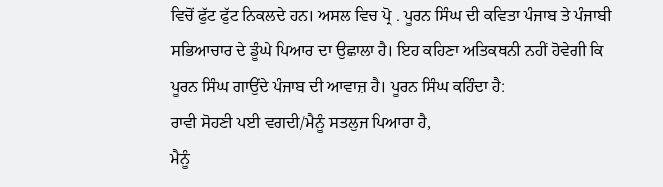ਵਿਚੋਂ ਫੁੱਟ ਫੁੱਟ ਨਿਕਲਦੇ ਹਨ। ਅਸਲ ਵਿਚ ਪ੍ਰੋ . ਪੂਰਨ ਸਿੰਘ ਦੀ ਕਵਿਤਾ ਪੰਜਾਬ ਤੇ ਪੰਜਾਬੀ ਸਭਿਆਚਾਰ ਦੇ ਡੂੰਘੇ ਪਿਆਰ ਦਾ ਉਛਾਲਾ ਹੈ। ਇਹ ਕਹਿਣਾ ਅਤਿਕਥਨੀ ਨਹੀਂ ਹੋਵੇਗੀ ਕਿ ਪੂਰਨ ਸਿੰਘ ਗਾਉਂਦੇ ਪੰਜਾਬ ਦੀ ਆਵਾਜ਼ ਹੈ। ਪੂਰਨ ਸਿੰਘ ਕਹਿੰਦਾ ਹੈ:
ਰਾਵੀ ਸੋਹਣੀ ਪਈ ਵਗਦੀ/ਮੈਨੂੰ ਸਤਲੁਜ ਪਿਆਰਾ ਹੈ,
ਮੈਨੂੰ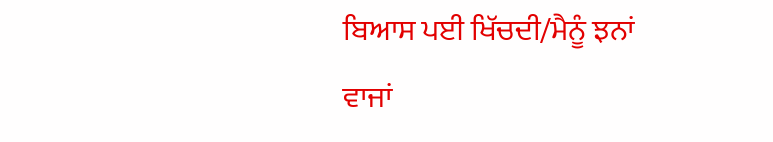ਬਿਆਸ ਪਈ ਖਿੱਚਦੀ/ਮੈਨੂੰ ਝਨਾਂ ਵਾਜਾਂ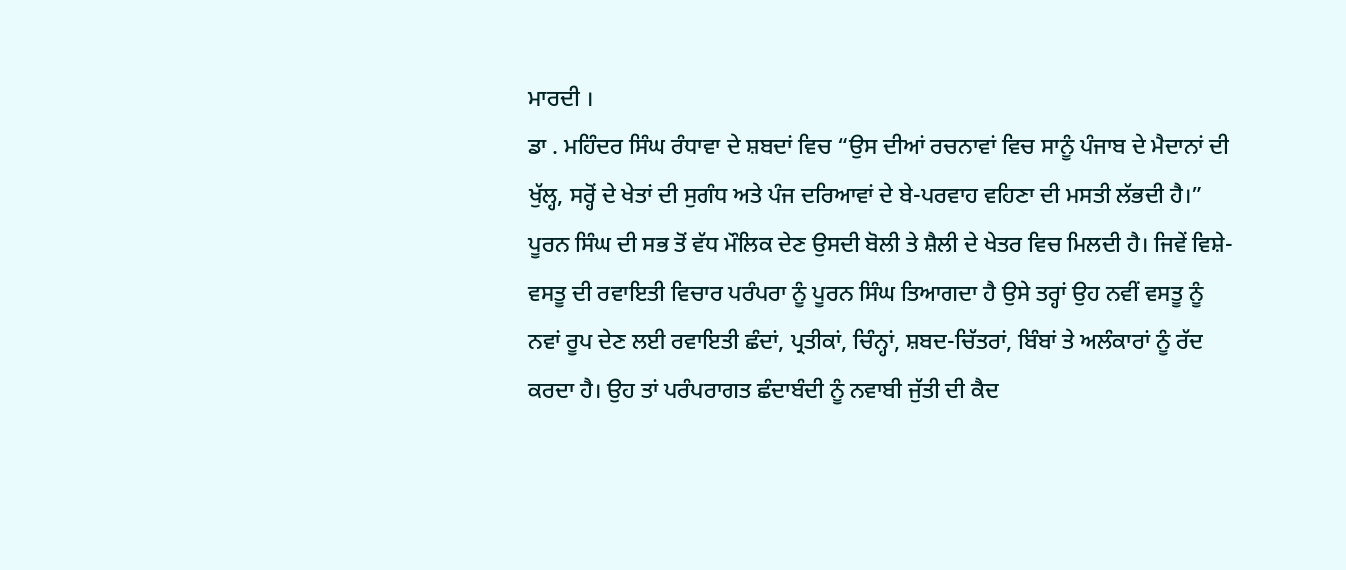ਮਾਰਦੀ ।
ਡਾ . ਮਹਿੰਦਰ ਸਿੰਘ ਰੰਧਾਵਾ ਦੇ ਸ਼ਬਦਾਂ ਵਿਚ “ਉਸ ਦੀਆਂ ਰਚਨਾਵਾਂ ਵਿਚ ਸਾਨੂੰ ਪੰਜਾਬ ਦੇ ਮੈਦਾਨਾਂ ਦੀ ਖੁੱਲ੍ਹ, ਸਰ੍ਹੋਂ ਦੇ ਖੇਤਾਂ ਦੀ ਸੁਗੰਧ ਅਤੇ ਪੰਜ ਦਰਿਆਵਾਂ ਦੇ ਬੇ-ਪਰਵਾਹ ਵਹਿਣਾ ਦੀ ਮਸਤੀ ਲੱਭਦੀ ਹੈ।”
ਪੂਰਨ ਸਿੰਘ ਦੀ ਸਭ ਤੋਂ ਵੱਧ ਮੌਲਿਕ ਦੇਣ ਉਸਦੀ ਬੋਲੀ ਤੇ ਸ਼ੈਲੀ ਦੇ ਖੇਤਰ ਵਿਚ ਮਿਲਦੀ ਹੈ। ਜਿਵੇਂ ਵਿਸ਼ੇ-ਵਸਤੂ ਦੀ ਰਵਾਇਤੀ ਵਿਚਾਰ ਪਰੰਪਰਾ ਨੂੰ ਪੂਰਨ ਸਿੰਘ ਤਿਆਗਦਾ ਹੈ ਉਸੇ ਤਰ੍ਹਾਂ ਉਹ ਨਵੀਂ ਵਸਤੂ ਨੂੰ ਨਵਾਂ ਰੂਪ ਦੇਣ ਲਈ ਰਵਾਇਤੀ ਛੰਦਾਂ, ਪ੍ਰਤੀਕਾਂ, ਚਿੰਨ੍ਹਾਂ, ਸ਼ਬਦ-ਚਿੱਤਰਾਂ, ਬਿੰਬਾਂ ਤੇ ਅਲੰਕਾਰਾਂ ਨੂੰ ਰੱਦ ਕਰਦਾ ਹੈ। ਉਹ ਤਾਂ ਪਰੰਪਰਾਗਤ ਛੰਦਾਬੰਦੀ ਨੂੰ ਨਵਾਬੀ ਜੁੱਤੀ ਦੀ ਕੈਦ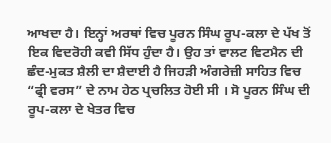ਆਖਦਾ ਹੈ। ਇਨ੍ਹਾਂ ਅਰਥਾਂ ਵਿਚ ਪੂਰਨ ਸਿੰਘ ਰੂਪ-ਕਲਾ ਦੇ ਪੱਖ ਤੋਂ ਇਕ ਵਿਦਰੋਹੀ ਕਵੀ ਸਿੱਧ ਹੁੰਦਾ ਹੈ। ਉਹ ਤਾਂ ਵਾਲਟ ਵਿਟਮੈਨ ਦੀ ਛੰਦ-ਮੁਕਤ ਸ਼ੈਲੀ ਦਾ ਸ਼ੈਦਾਈ ਹੈ ਜਿਹੜੀ ਅੰਗਰੇਜ਼ੀ ਸਾਹਿਤ ਵਿਚ “ਫ੍ਰੀ ਵਰਸ” ਦੇ ਨਾਮ ਹੇਠ ਪ੍ਰਚਲਿਤ ਹੋਈ ਸੀ । ਸੋ ਪੂਰਨ ਸਿੰਘ ਦੀ ਰੂਪ-ਕਲਾ ਦੇ ਖੇਤਰ ਵਿਚ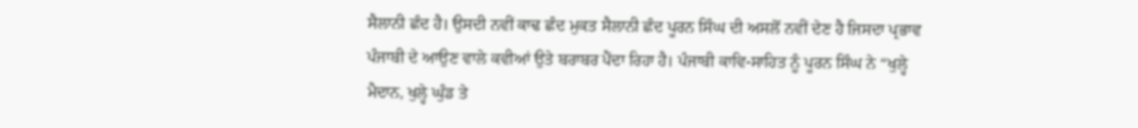ਸੈਲਾਨੀ ਛੰਦ ਹੈ। ਉਸਦੀ ਨਵੀਂ ਕਾਢ ਛੰਦ ਮੁਕਤ ਸੈਲਾਨੀ ਛੰਦ ਪੂਰਨ ਸਿੰਘ ਦੀ ਅਸਲੋਂ ਨਵੀਂ ਦੇਣ ਹੈ ਜਿਸਦਾ ਪ੍ਰਭਾਵ ਪੰਜਾਬੀ ਦੇ ਆਉਣ ਵਾਲੇ ਕਵੀਆਂ ਉਤੇ ਬਰਾਬਰ ਪੈਂਦਾ ਰਿਹਾ ਹੈ। ਪੰਜਾਬੀ ਕਾਵਿ-ਸਾਹਿਤ ਨੂੰ ਪੂਰਨ ਸਿੰਘ ਨੇ “ਖੁਲ੍ਹੇ ਮੈਦਾਨ, ਖੁਲ੍ਹੇ ਘੁੰਡ ਤੇ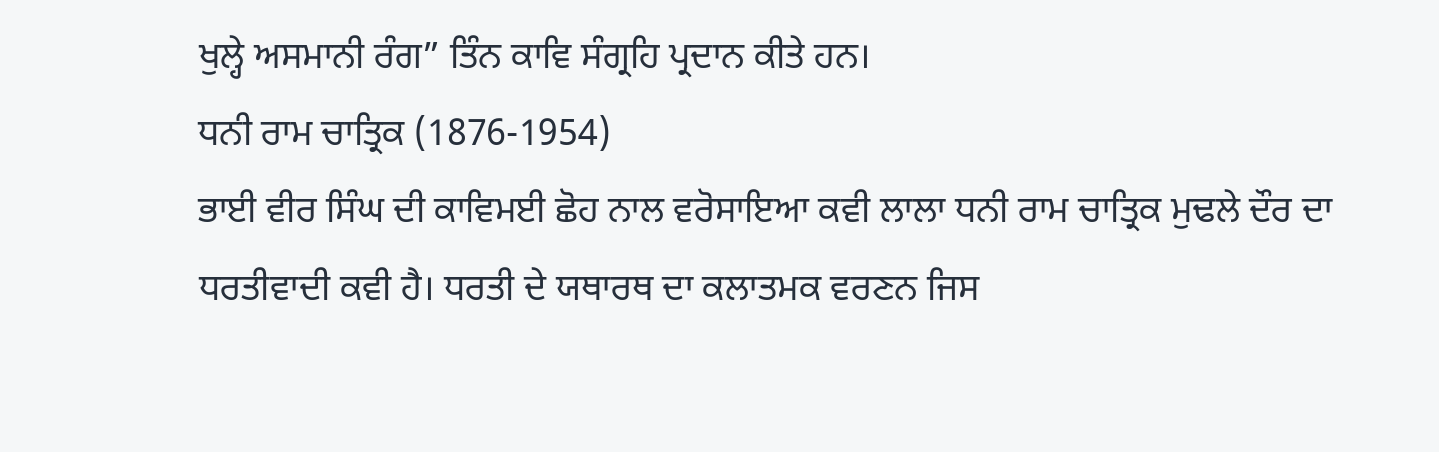ਖੁਲ੍ਹੇ ਅਸਮਾਨੀ ਰੰਗ” ਤਿੰਨ ਕਾਵਿ ਸੰਗ੍ਰਹਿ ਪ੍ਰਦਾਨ ਕੀਤੇ ਹਨ।
ਧਨੀ ਰਾਮ ਚਾਤ੍ਰਿਕ (1876-1954)
ਭਾਈ ਵੀਰ ਸਿੰਘ ਦੀ ਕਾਵਿਮਈ ਛੋਹ ਨਾਲ ਵਰੋਸਾਇਆ ਕਵੀ ਲਾਲਾ ਧਨੀ ਰਾਮ ਚਾਤ੍ਰਿਕ ਮੁਢਲੇ ਦੌਰ ਦਾ ਧਰਤੀਵਾਦੀ ਕਵੀ ਹੈ। ਧਰਤੀ ਦੇ ਯਥਾਰਥ ਦਾ ਕਲਾਤਮਕ ਵਰਣਨ ਜਿਸ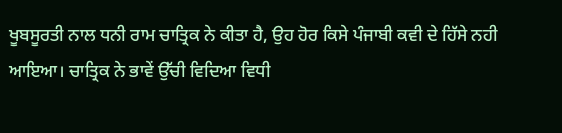ਖੂਬਸੂਰਤੀ ਨਾਲ ਧਨੀ ਰਾਮ ਚਾਤ੍ਰਿਕ ਨੇ ਕੀਤਾ ਹੈ, ਉਹ ਹੋਰ ਕਿਸੇ ਪੰਜਾਬੀ ਕਵੀ ਦੇ ਹਿੱਸੇ ਨਹੀ ਆਇਆ। ਚਾਤ੍ਰਿਕ ਨੇ ਭਾਵੇਂ ਉੱਚੀ ਵਿਦਿਆ ਵਿਧੀ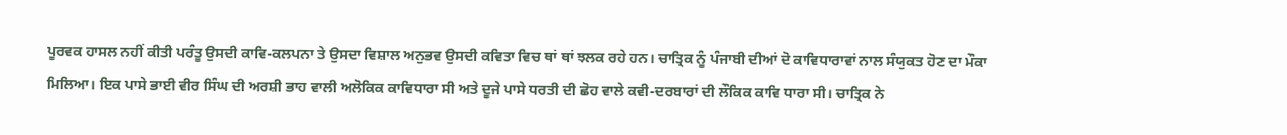ਪੂਰਵਕ ਹਾਸਲ ਨਹੀਂ ਕੀਤੀ ਪਰੰਤੂ ਉਸਦੀ ਕਾਵਿ-ਕਲਪਨਾ ਤੇ ਉਸਦਾ ਵਿਸ਼ਾਲ ਅਨੁਭਵ ਉਸਦੀ ਕਵਿਤਾ ਵਿਚ ਥਾਂ ਥਾਂ ਝਲਕ ਰਹੇ ਹਨ। ਚਾਤ੍ਰਿਕ ਨੂੰ ਪੰਜਾਬੀ ਦੀਆਂ ਦੋ ਕਾਵਿਧਾਰਾਵਾਂ ਨਾਲ ਸੰਯੁਕਤ ਹੋਣ ਦਾ ਮੌਕਾ ਮਿਲਿਆ। ਇਕ ਪਾਸੇ ਭਾਈ ਵੀਰ ਸਿੰਘ ਦੀ ਅਰਸ਼ੀ ਭਾਹ ਵਾਲੀ ਅਲੋਕਿਕ ਕਾਵਿਧਾਰਾ ਸੀ ਅਤੇ ਦੂਜੇ ਪਾਸੇ ਧਰਤੀ ਦੀ ਛੋਹ ਵਾਲੇ ਕਵੀ-ਦਰਬਾਰਾਂ ਦੀ ਲੌਕਿਕ ਕਾਵਿ ਧਾਰਾ ਸੀ। ਚਾਤ੍ਰਿਕ ਨੇ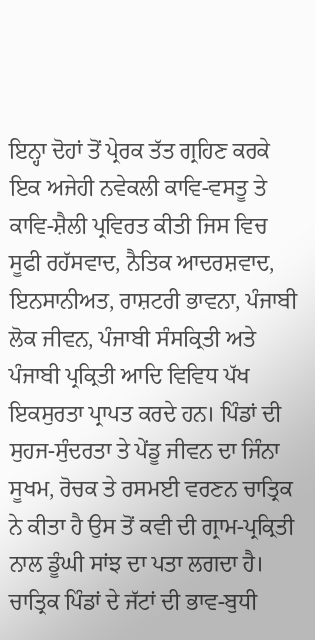ਇਨ੍ਹਾ ਦੋਹਾਂ ਤੋਂ ਪ੍ਰੇਰਕ ਤੱਤ ਗ੍ਰਹਿਣ ਕਰਕੇ ਇਕ ਅਜੇਹੀ ਨਵੇਕਲੀ ਕਾਵਿ-ਵਸਤੂ ਤੇ ਕਾਵਿ-ਸ਼ੈਲੀ ਪ੍ਰਵਿਰਤ ਕੀਤੀ ਜਿਸ ਵਿਚ ਸੂਫੀ ਰਹੱਸਵਾਦ, ਨੈਤਿਕ ਆਦਰਸ਼ਵਾਦ, ਇਨਸਾਨੀਅਤ, ਰਾਸ਼ਟਰੀ ਭਾਵਨਾ, ਪੰਜਾਬੀ ਲੋਕ ਜੀਵਨ, ਪੰਜਾਬੀ ਸੰਸਕ੍ਰਿਤੀ ਅਤੇ ਪੰਜਾਬੀ ਪ੍ਰਕ੍ਰਿਤੀ ਆਦਿ ਵਿਵਿਧ ਪੱਖ ਇਕਸੁਰਤਾ ਪ੍ਰਾਪਤ ਕਰਦੇ ਹਨ। ਪਿੰਡਾਂ ਦੀ ਸੁਹਜ-ਸੁੰਦਰਤਾ ਤੇ ਪੇਂਡੂ ਜੀਵਨ ਦਾ ਜਿੰਨਾ ਸੂਖਮ, ਰੋਚਕ ਤੇ ਰਸਮਈ ਵਰਣਨ ਚਾਤ੍ਰਿਕ ਨੇ ਕੀਤਾ ਹੈ ਉਸ ਤੋਂ ਕਵੀ ਦੀ ਗ੍ਰਾਮ-ਪ੍ਰਕ੍ਰਿਤੀ ਨਾਲ ਡੂੰਘੀ ਸਾਂਝ ਦਾ ਪਤਾ ਲਗਦਾ ਹੈ। ਚਾਤ੍ਰਿਕ ਪਿੰਡਾਂ ਦੇ ਜੱਟਾਂ ਦੀ ਭਾਵ-ਬੁਧੀ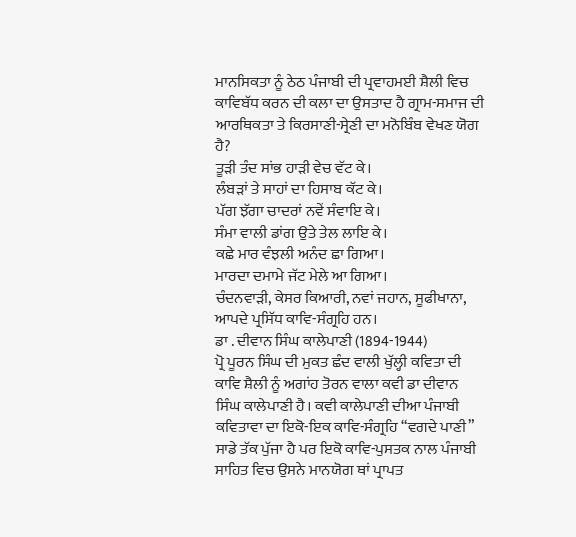ਮਾਨਸਿਕਤਾ ਨੂੰ ਠੇਠ ਪੰਜਾਬੀ ਦੀ ਪ੍ਰਵਾਹਮਈ ਸ਼ੈਲੀ ਵਿਚ ਕਾਵਿਬੱਧ ਕਰਨ ਦੀ ਕਲਾ ਦਾ ਉਸਤਾਦ ਹੈ ਗ੍ਰਾਮ-ਸਮਾਜ ਦੀ ਆਰਥਿਕਤਾ ਤੇ ਕਿਰਸਾਣੀ-ਸ੍ਰੇਣੀ ਦਾ ਮਨੋਬਿੰਬ ਵੇਖਣ ਯੋਗ ਹੈ?
ਤੂੜੀ ਤੰਦ ਸਾਂਭ ਹਾੜੀ ਵੇਚ ਵੱਟ ਕੇ।
ਲੰਬੜਾਂ ਤੇ ਸਾਹਾਂ ਦਾ ਹਿਸਾਬ ਕੱਟ ਕੇ।
ਪੱਗ ਝੱਗਾ ਚਾਦਰਾਂ ਨਵੇਂ ਸੰਵਾਇ ਕੇ।
ਸੰਮਾ ਵਾਲੀ ਡਾਂਗ ਉਤੇ ਤੇਲ ਲਾਇ ਕੇ।
ਕਛੇ ਮਾਰ ਵੰਝਲੀ ਅਨੰਦ ਛਾ ਗਿਆ।
ਮਾਰਦਾ ਦਮਾਮੇ ਜੱਟ ਮੇਲੇ ਆ ਗਿਆ।
ਚੰਦਨਵਾੜੀ, ਕੇਸਰ ਕਿਆਰੀ, ਨਵਾਂ ਜਹਾਨ, ਸੂਫੀਖਾਨਾ, ਆਪਦੇ ਪ੍ਰਸਿੱਧ ਕਾਵਿ-ਸੰਗ੍ਰਹਿ ਹਨ।
ਡਾ . ਦੀਵਾਨ ਸਿੰਘ ਕਾਲੇਪਾਣੀ (1894-1944)
ਪ੍ਰੋ ਪੂਰਨ ਸਿੰਘ ਦੀ ਮੁਕਤ ਛੰਦ ਵਾਲੀ ਖੁੱਲ੍ਹੀ ਕਵਿਤਾ ਦੀ ਕਾਵਿ ਸ਼ੈਲੀ ਨੂੰ ਅਗਾਂਹ ਤੋਰਨ ਵਾਲਾ ਕਵੀ ਡਾ ਦੀਵਾਨ ਸਿੰਘ ਕਾਲੇਪਾਣੀ ਹੈ। ਕਵੀ ਕਾਲੇਪਾਣੀ ਦੀਆ ਪੰਜਾਬੀ ਕਵਿਤਾਵਾ ਦਾ ਇਕੋ-ਇਕ ਕਾਵਿ-ਸੰਗ੍ਰਹਿ “ਵਗਦੇ ਪਾਣੀ” ਸਾਡੇ ਤੱਕ ਪੁੱਜਾ ਹੈ ਪਰ ਇਕੋ ਕਾਵਿ-ਪੁਸਤਕ ਨਾਲ ਪੰਜਾਬੀ ਸਾਹਿਤ ਵਿਚ ਉਸਨੇ ਮਾਨਯੋਗ ਥਾਂ ਪ੍ਰਾਪਤ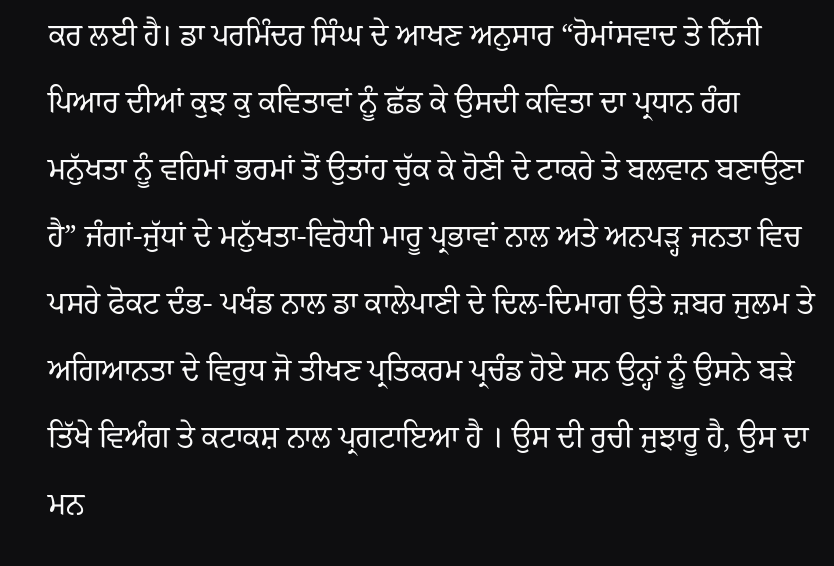ਕਰ ਲਈ ਹੈ। ਡਾ ਪਰਮਿੰਦਰ ਸਿੰਘ ਦੇ ਆਖਣ ਅਨੁਸਾਰ “ਰੋਮਾਂਸਵਾਦ ਤੇ ਨਿੱਜੀ ਪਿਆਰ ਦੀਆਂ ਕੁਝ ਕੁ ਕਵਿਤਾਵਾਂ ਨੂੰ ਛੱਡ ਕੇ ਉਸਦੀ ਕਵਿਤਾ ਦਾ ਪ੍ਰਧਾਨ ਰੰਗ ਮਨੁੱਖਤਾ ਨੂੰ ਵਹਿਮਾਂ ਭਰਮਾਂ ਤੋਂ ਉਤਾਂਹ ਚੁੱਕ ਕੇ ਹੋਣੀ ਦੇ ਟਾਕਰੇ ਤੇ ਬਲਵਾਨ ਬਣਾਉਣਾ ਹੈ” ਜੰਗਾਂ-ਜੁੱਧਾਂ ਦੇ ਮਨੁੱਖਤਾ-ਵਿਰੋਧੀ ਮਾਰੂ ਪ੍ਰਭਾਵਾਂ ਨਾਲ ਅਤੇ ਅਨਪੜ੍ਹ ਜਨਤਾ ਵਿਚ ਪਸਰੇ ਫੋਕਟ ਦੰਭ- ਪਖੰਡ ਨਾਲ ਡਾ ਕਾਲੇਪਾਣੀ ਦੇ ਦਿਲ-ਦਿਮਾਗ ਉਤੇ ਜ਼ਬਰ ਜੁਲਮ ਤੇ ਅਗਿਆਨਤਾ ਦੇ ਵਿਰੁਧ ਜੋ ਤੀਖਣ ਪ੍ਰਤਿਕਰਮ ਪ੍ਰਚੰਡ ਹੋਏ ਸਨ ਉਨ੍ਹਾਂ ਨੂੰ ਉਸਨੇ ਬੜੇ ਤਿੱਖੇ ਵਿਅੰਗ ਤੇ ਕਟਾਕਸ਼ ਨਾਲ ਪ੍ਰਗਟਾਇਆ ਹੈ । ਉਸ ਦੀ ਰੁਚੀ ਜੁਝਾਰੂ ਹੈ, ਉਸ ਦਾ ਮਨ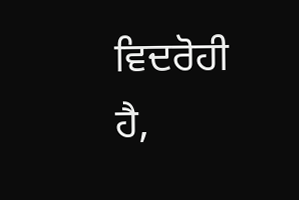ਵਿਦਰੋਹੀ ਹੈ,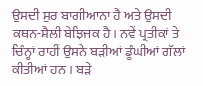ਉਸਦੀ ਸੁਰ ਬਾਗੀਆਨਾ ਹੈ ਅਤੇ ਉਸਦੀ ਕਥਨ-ਸ਼ੈਲੀ ਬੇਝਿਜਕ ਹੈ । ਨਵੇਂ ਪ੍ਰਤੀਕਾਂ ਤੇ ਚਿੰਨ੍ਹਾਂ ਰਾਹੀਂ ਉਸਨੇ ਬੜੀਆਂ ਡੂੰਘੀਆਂ ਗੱਲਾਂ ਕੀਤੀਆਂ ਹਨ । ਬੜੇ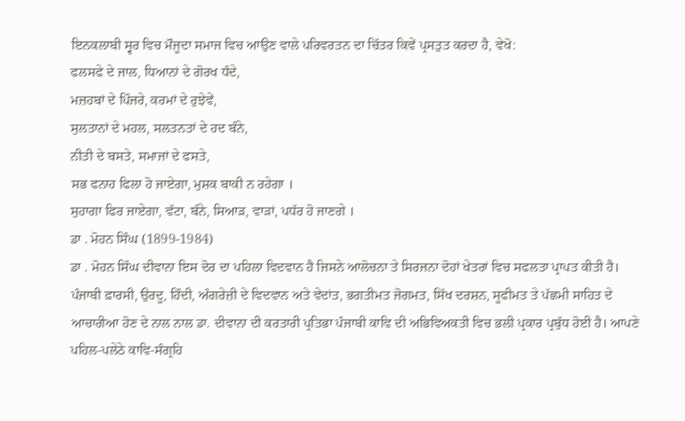ਇਨਕਲਾਬੀ ਸ੍ਵਰ ਵਿਚ ਮੌਜੂਦਾ ਸਮਾਜ ਵਿਚ ਆਉਣ ਵਾਲੇ ਪਰਿਵਰਤਨ ਦਾ ਚਿੱਤਰ ਕਿਵੇਂ ਪ੍ਰਸਤੁਤ ਕਰਦਾ ਹੈ, ਵੇਖੋ:
ਫਲਸਫੇ ਦੇ ਜਾਲ, ਧਿਆਨਾਂ ਦੇ ਗੋਰਖ ਧੰਦੇ,
ਮਜ਼ਹਬਾਂ ਦੇ ਪਿੰਜਰੇ, ਕਰਮਾਂ ਦੇ ਰੁਝੇਵੇਂ,
ਸੁਲਤਾਨਾਂ ਦੇ ਮਹਲ, ਸਲਤਨਤਾਂ ਦੇ ਹਦ ਬੰਨੇ,
ਨੀਤੀ ਦੇ ਬਸਤੇ, ਸਮਾਜਾਂ ਦੇ ਫਸਤੇ,
ਸਭ ਫਨਾਹ ਫਿਲਾ ਹੋ ਜਾਏਗਾ, ਮੁਸ਼ਕ ਬਾਕੀ ਨ ਰਹੇਗਾ ।
ਸੁਹਾਗਾ ਫਿਰ ਜਾਏਗਾ, ਵੱਟਾ, ਬੰਨੇ, ਸਿਆੜ, ਵਾੜਾਂ, ਪਧੱਰ ਹੋ ਜਾਣਗੇ ।
ਡਾ . ਮੋਹਨ ਸਿੰਘ (1899-1984)
ਡਾ . ਮੋਹਨ ਸਿੰਘ ਦੀਵਾਨਾ ਇਸ ਦੋਰ ਦਾ ਪਹਿਲਾ ਵਿਦਵਾਨ ਹੈ ਜਿਸਨੇ ਆਲੋਚਨਾ ਤੇ ਸਿਰਜਨਾ ਦੋਹਾਂ ਖੇਤਰਾਂ ਵਿਚ ਸਫਲਤਾ ਪ੍ਰਾਪਤ ਕੀਤੀ ਹੈ। ਪੰਜਾਬੀ ਫ਼ਾਰਸੀ, ਉਰਦੂ, ਹਿੰਦੀ, ਅੰਗਰੇਜ਼ੀ ਦੇ ਵਿਦਵਾਨ ਅਤੇ ਵੇਦਾਂਤ, ਭਗਤੀਮਤ ਜੋਗਮਤ, ਸਿੱਖ ਦਰਸ਼ਨ, ਸੂਫੀਮਤ ਤੇ ਪੱਛਮੀ ਸਾਹਿਤ ਦੇ ਆਚਾਰੀਆ ਹੋਣ ਦੇ ਨਾਲ ਨਾਲ ਡਾ. ਦੀਵਾਨਾ ਦੀ ਕਰਤਾਰੀ ਪ੍ਰਤਿਭਾ ਪੰਜਾਬੀ ਕਾਵਿ ਦੀ ਅਭਿਵਿਅਕਤੀ ਵਿਚ ਭਲੀ ਪ੍ਰਕਾਰ ਪ੍ਰਬੁੱਧ ਹੋਈ ਹੈ। ਆਪਣੇ ਪਹਿਲ-ਪਲੇਠੇ ਕਾਵਿ-ਸੰਗ੍ਰਹਿ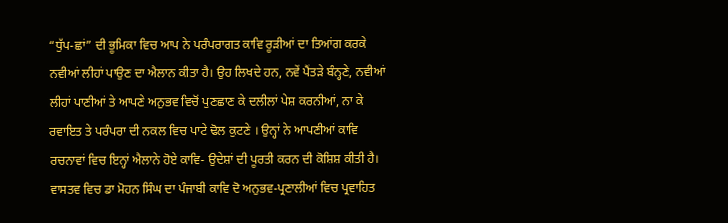“ਧੁੱਪ-ਛਾਂ” ਦੀ ਭੂਮਿਕਾ ਵਿਚ ਆਪ ਨੇ ਪਰੰਪਰਾਗਤ ਕਾਵਿ ਰੂੜੀਆਂ ਦਾ ਤਿਆਂਗ ਕਰਕੇ ਨਵੀਆਂ ਲੀਹਾਂ ਪਾਉਣ ਦਾ ਐਲਾਨ ਕੀਤਾ ਹੈ। ਉਹ ਲਿਖਦੇ ਹਨ, ਨਵੇਂ ਪੈਂਤੜੇ ਬੰਨ੍ਹਣੇ, ਨਵੀਆਂ ਲੀਹਾਂ ਪਾਣੀਆਂ ਤੇ ਆਪਣੇ ਅਨੁਭਵ ਵਿਚੋਂ ਪੁਣਛਾਣ ਕੇ ਦਲੀਲਾਂ ਪੇਸ਼ ਕਰਨੀਆਂ, ਨਾ ਕੇ ਰਵਾਇਤ ਤੇ ਪਰੰਪਰਾ ਦੀ ਨਕਲ ਵਿਚ ਪਾਟੇ ਢੋਲ ਕੁਟਣੇ । ਉਨ੍ਹਾਂ ਨੇ ਆਪਣੀਆਂ ਕਾਵਿ ਰਚਨਾਵਾਂ ਵਿਚ ਇਨ੍ਹਾਂ ਐਲਾਨੇ ਹੋਏ ਕਾਵਿ- ਉਦੇਸ਼ਾਂ ਦੀ ਪੂਰਤੀ ਕਰਨ ਦੀ ਕੋਸ਼ਿਸ਼ ਕੀਤੀ ਹੈ।
ਵਾਸਤਵ ਵਿਚ ਡਾ ਮੋਹਨ ਸਿੰਘ ਦਾ ਪੰਜਾਬੀ ਕਾਵਿ ਦੋ ਅਨੁਭਵ-ਪ੍ਰਣਾਲੀਆਂ ਵਿਚ ਪ੍ਰਵਾਹਿਤ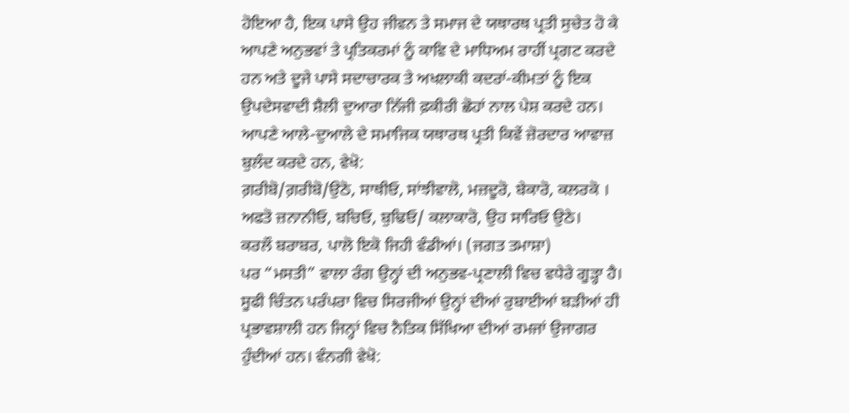ਹੋਇਆ ਹੈ, ਇਕ ਪਾਸੇ ਉਹ ਜੀਵਨ ਤੇ ਸਮਾਜ ਦੇ ਯਥਾਰਥ ਪ੍ਰਤੀ ਸੁਚੇਤ ਹੋ ਕੇ ਆਪਣੇ ਅਨੁਭਵਾਂ ਤੇ ਪ੍ਰਤਿਕਰਮਾਂ ਨੂੰ ਕਾਵਿ ਦੇ ਮਾਧਿਅਮ ਰਾਹੀਂ ਪ੍ਰਗਟ ਕਰਦੇ ਹਨ ਅਤੇ ਦੂਜੇ ਪਾਸੇ ਸਦਾਚਾਰਕ ਤੇ ਅਖਲਾਕੀ ਕਦਰਾਂ-ਕੀਮਤਾਂ ਨੂੰ ਇਕ ਉਪਦੇਸਵਾਦੀ ਸ਼ੈਲੀ ਦੁਆਰਾ ਨਿੱਜੀ ਫ਼ਕੀਰੀ ਛੋਹਾਂ ਨਾਲ ਪੇਸ਼ ਕਰਦੇ ਹਨ। ਆਪਣੇ ਆਲੇ-ਦੁਆਲੇ ਦੇ ਸਮਾਜਿਕ ਯਥਾਰਥ ਪ੍ਰਤੀ ਕਿਵੇਂ ਜ਼ੋਰਦਾਰ ਆਵਾਜ਼ ਬੁਲੰਦ ਕਰਦੇ ਹਨ, ਵੇਖੋ:
ਗ਼ਰੀਬੋ/ਗ਼ਰੀਬੋ/ਉਠੋ, ਸਾਥੀਓ, ਸਾਂਝੀਵਾਲੋ, ਮਜ਼ਦੂਰੋ, ਬੇਕਾਰੋ, ਕਲਰਕੋ ।
ਅਫਤੋ ਜ਼ਨਾਨੀਓ, ਬਚਿਓ, ਬੁਢਿਓ/ ਕਲਾਕਾਰੋ, ਉਹ ਸਾਰਿਓ ਉਠੇ।
ਕਰਲੌ ਬਰਾਬਰ, ਪਾਲੋ ਇਕੋ ਜਿਹੀ ਵੰਡੀਆਂ। (ਜਗਤ ਤਮਾਸ਼ਾ)
ਪਰ “ਮਸਤੀ” ਵਾਲਾ ਰੰਗ ਉਨ੍ਹਾਂ ਦੀ ਅਨੁਭਵ-ਪ੍ਰਣਾਲੀ ਵਿਚ ਵਧੇਰੇ ਗੂੜ੍ਹਾ ਹੈ। ਸੂਫੀ ਚਿੰਤਨ ਪਰੰਪਰਾ ਵਿਚ ਸਿਰਜੀਆਂ ਉਨ੍ਹਾਂ ਦੀਆਂ ਰੁਬਾਈਆਂ ਬੜੀਆਂ ਹੀ ਪ੍ਰਭਾਵਸ਼ਾਲੀ ਹਨ ਜਿਨ੍ਹਾਂ ਵਿਚ ਨੈਤਿਕ ਸਿੱਖਿਆ ਦੀਆਂ ਰਮਜਾਂ ਉਜਾਗਰ ਹੁੰਦੀਆਂ ਹਨ। ਵੰਨਗੀ ਵੇਖੋ: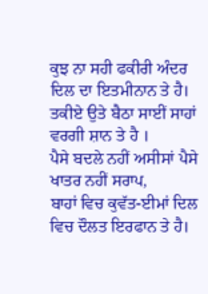ਕੁਝ ਨਾ ਸਹੀ ਫਕੀਰੀ ਅੰਦਰ ਦਿਲ ਦਾ ਇਤਮੀਨਾਨ ਤੇ ਹੈ।
ਤਕੀਏ ਉਤੇ ਬੈਠਾ ਸਾਈਂ ਸਾਹਾਂ ਵਰਗੀ ਸ਼ਾਨ ਤੇ ਹੈ ।
ਪੈਸੇ ਬਦਲੇ ਨਹੀਂ ਅਸੀਸਾਂ ਪੈਸੇ ਖਾਤਰ ਨਹੀਂ ਸਰਾਪ,
ਬਾਹਾਂ ਵਿਚ ਕੁਵੱਤ-ਈਮਾਂ ਦਿਲ ਵਿਚ ਦੌਲਤ ਇਰਫਾਨ ਤੇ ਹੈ।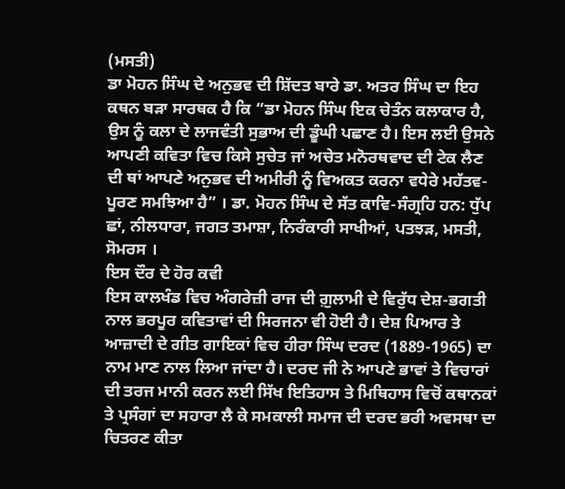(ਮਸਤੀ)
ਡਾ ਮੋਹਨ ਸਿੰਘ ਦੇ ਅਨੁਭਵ ਦੀ ਸ਼ਿੱਦਤ ਬਾਰੇ ਡਾ. ਅਤਰ ਸਿੰਘ ਦਾ ਇਹ ਕਥਨ ਬੜਾ ਸਾਰਥਕ ਹੈ ਕਿ “ਡਾ ਮੋਹਨ ਸਿੰਘ ਇਕ ਚੇਤੰਨ ਕਲਾਕਾਰ ਹੈ, ਉਸ ਨੂੰ ਕਲਾ ਦੇ ਲਾਜਵੰਤੀ ਸੁਭਾਅ ਦੀ ਡੂੰਘੀ ਪਛਾਣ ਹੈ। ਇਸ ਲਈ ਉਸਨੇ ਆਪਣੀ ਕਵਿਤਾ ਵਿਚ ਕਿਸੇ ਸੁਚੇਤ ਜਾਂ ਅਚੇਤ ਮਨੋਰਥਵਾਦ ਦੀ ਟੇਕ ਲੈਣ ਦੀ ਥਾਂ ਆਪਣੇ ਅਨੁਭਵ ਦੀ ਅਮੀਰੀ ਨੂੰ ਵਿਅਕਤ ਕਰਨਾ ਵਧੇਰੇ ਮਹੱਤਵ-ਪੂਰਣ ਸਮਝਿਆ ਹੈ” । ਡਾ. ਮੋਹਨ ਸਿੰਘ ਦੇ ਸੱਤ ਕਾਵਿ-ਸੰਗ੍ਰਹਿ ਹਨ: ਧੁੱਪ ਛਾਂ, ਨੀਲਧਾਰਾ, ਜਗਤ ਤਮਾਸ਼ਾ, ਨਿਰੰਕਾਰੀ ਸਾਖੀਆਂ, ਪਤਝੜ, ਮਸਤੀ, ਸੋਮਰਸ ।
ਇਸ ਦੌਰ ਦੇ ਹੋਰ ਕਵੀ
ਇਸ ਕਾਲਖੰਡ ਵਿਚ ਅੰਗਰੇਜ਼ੀ ਰਾਜ ਦੀ ਗ਼ੁਲਾਮੀ ਦੇ ਵਿਰੁੱਧ ਦੇਸ਼-ਭਗਤੀ ਨਾਲ ਭਰਪੂਰ ਕਵਿਤਾਵਾਂ ਦੀ ਸਿਰਜਨਾ ਵੀ ਹੋਈ ਹੈ। ਦੇਸ਼ ਪਿਆਰ ਤੇ ਆਜ਼ਾਦੀ ਦੇ ਗੀਤ ਗਾਇਕਾਂ ਵਿਚ ਹੀਰਾ ਸਿੰਘ ਦਰਦ (1889-1965) ਦਾ ਨਾਮ ਮਾਣ ਨਾਲ ਲਿਆ ਜਾਂਦਾ ਹੈ। ਦਰਦ ਜੀ ਨੇ ਆਪਣੇ ਭਾਵਾਂ ਤੇ ਵਿਚਾਰਾਂ ਦੀ ਤਰਜ ਮਾਨੀ ਕਰਨ ਲਈ ਸਿੱਖ ਇਤਿਹਾਸ ਤੇ ਮਿਥਿਹਾਸ ਵਿਚੋਂ ਕਥਾਨਕਾਂ ਤੇ ਪ੍ਰਸੰਗਾਂ ਦਾ ਸਹਾਰਾ ਲੈ ਕੇ ਸਮਕਾਲੀ ਸਮਾਜ ਦੀ ਦਰਦ ਭਰੀ ਅਵਸਥਾ ਦਾ ਚਿਤਰਣ ਕੀਤਾ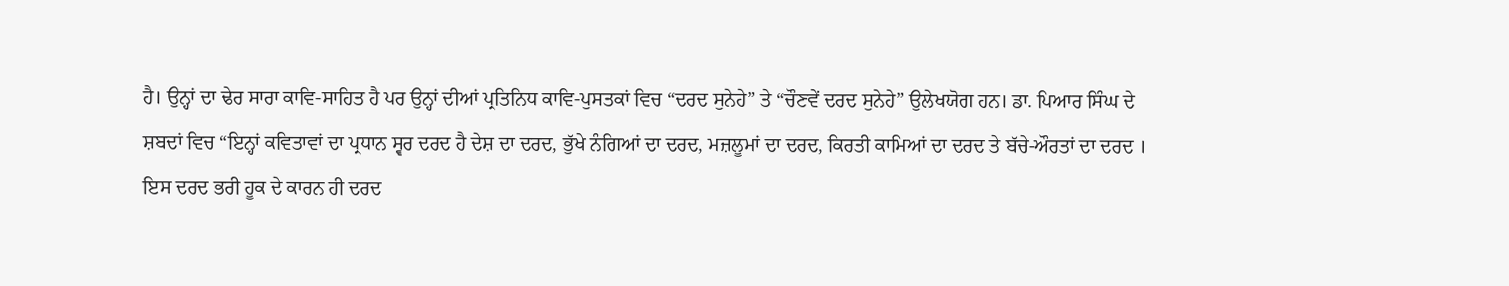ਹੈ। ਉਨ੍ਹਾਂ ਦਾ ਢੇਰ ਸਾਰਾ ਕਾਵਿ-ਸਾਹਿਤ ਹੈ ਪਰ ਉਨ੍ਹਾਂ ਦੀਆਂ ਪ੍ਰਤਿਨਿਧ ਕਾਵਿ-ਪੁਸਤਕਾਂ ਵਿਚ “ਦਰਦ ਸੁਨੇਹੇ” ਤੇ “ਚੌਣਵੇਂ ਦਰਦ ਸੁਨੇਹੇ” ਉਲੇਖਯੋਗ ਹਨ। ਡਾ. ਪਿਆਰ ਸਿੰਘ ਦੇ ਸ਼ਬਦਾਂ ਵਿਚ “ਇਨ੍ਹਾਂ ਕਵਿਤਾਵਾਂ ਦਾ ਪ੍ਰਧਾਨ ਸ੍ਵਰ ਦਰਦ ਹੈ ਦੇਸ਼ ਦਾ ਦਰਦ, ਭੁੱਖੇ ਨੰਗਿਆਂ ਦਾ ਦਰਦ, ਮਜ਼ਲੂਮਾਂ ਦਾ ਦਰਦ, ਕਿਰਤੀ ਕਾਮਿਆਂ ਦਾ ਦਰਦ ਤੇ ਬੱਚੇ-ਔਰਤਾਂ ਦਾ ਦਰਦ । ਇਸ ਦਰਦ ਭਰੀ ਹੂਕ ਦੇ ਕਾਰਨ ਹੀ ਦਰਦ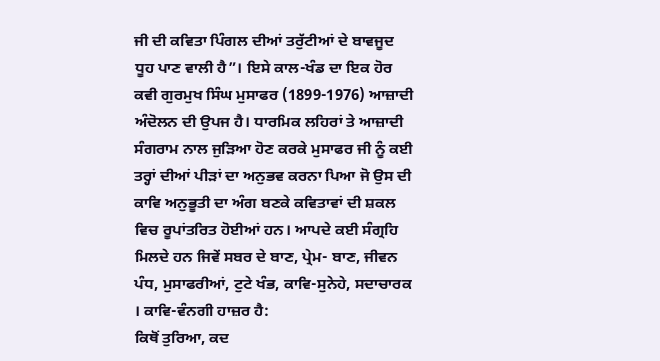ਜੀ ਦੀ ਕਵਿਤਾ ਪਿੰਗਲ ਦੀਆਂ ਤਰੁੱਟੀਆਂ ਦੇ ਬਾਵਜੂਦ ਧੂਹ ਪਾਣ ਵਾਲੀ ਹੈ”। ਇਸੇ ਕਾਲ-ਖੰਡ ਦਾ ਇਕ ਹੋਰ ਕਵੀ ਗੁਰਮੁਖ ਸਿੰਘ ਮੁਸਾਫਰ (1899-1976) ਆਜ਼ਾਦੀ ਅੰਦੋਲਨ ਦੀ ਉਪਜ ਹੈ। ਧਾਰਮਿਕ ਲਹਿਰਾਂ ਤੇ ਆਜ਼ਾਦੀ ਸੰਗਰਾਮ ਨਾਲ ਜੁੜਿਆ ਹੋਣ ਕਰਕੇ ਮੁਸਾਫਰ ਜੀ ਨੂੰ ਕਈ ਤਰ੍ਹਾਂ ਦੀਆਂ ਪੀੜਾਂ ਦਾ ਅਨੁਭਵ ਕਰਨਾ ਪਿਆ ਜੋ ਉਸ ਦੀ ਕਾਵਿ ਅਨੁਭੂਤੀ ਦਾ ਅੰਗ ਬਣਕੇ ਕਵਿਤਾਵਾਂ ਦੀ ਸ਼ਕਲ ਵਿਚ ਰੂਪਾਂਤਰਿਤ ਹੋਈਆਂ ਹਨ। ਆਪਦੇ ਕਈ ਸੰਗ੍ਰਹਿ ਮਿਲਦੇ ਹਨ ਜਿਵੇਂ ਸਬਰ ਦੇ ਬਾਣ, ਪ੍ਰੇਮ- ਬਾਣ, ਜੀਵਨ ਪੰਧ, ਮੁਸਾਫਰੀਆਂ, ਟੁਟੇ ਖੰਭ, ਕਾਵਿ-ਸੁਨੇਹੇ, ਸਦਾਚਾਰਕ । ਕਾਵਿ-ਵੰਨਗੀ ਹਾਜ਼ਰ ਹੈ:
ਕਿਥੋਂ ਤੁਰਿਆ, ਕਦ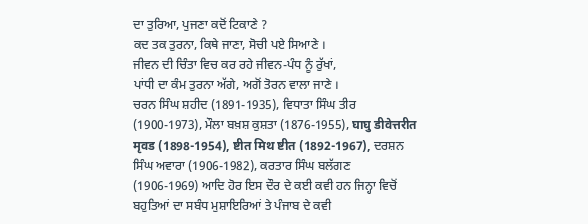ਦਾ ਤੁਰਿਆ, ਪੁਜਣਾ ਕਦੋਂ ਟਿਕਾਣੇ ?
ਕਦ ਤਕ ਤੁਰਨਾ, ਕਿਥੇ ਜਾਣਾ, ਸੋਚੀ ਪਏ ਸਿਆਣੇ ।
ਜੀਵਨ ਦੀ ਚਿੰਤਾ ਵਿਚ ਕਰ ਰਹੇ ਜੀਵਨ-ਪੰਧ ਨੂੰ ਰੁੱਖਾਂ,
ਪਾਂਧੀ ਦਾ ਕੰਮ ਤੁਰਨਾ ਅੱਗੇ, ਅਗੋਂ ਤੋਰਨ ਵਾਲਾ ਜਾਣੇ ।
ਚਰਨ ਸਿੰਘ ਸ਼ਹੀਦ (1891-1935), ਵਿਧਾਤਾ ਸਿੰਘ ਤੀਰ (1900-1973), ਮੌਲਾ ਬਖ਼ਸ਼ ਕੁਸ਼ਤਾ (1876-1955), घाघु डीवेत्तरीत मृवड (1898-1954), ष्टीत मिथ ष्टीत (1892-1967), ਦਰਸ਼ਨ ਸਿੰਘ ਅਵਾਰਾ (1906-1982), ਕਰਤਾਰ ਸਿੰਘ ਬਲੱਗਣ (1906-1969) ਆਦਿ ਹੋਰ ਇਸ ਦੌਰ ਦੇ ਕਈ ਕਵੀ ਹਨ ਜਿਨ੍ਹਾ ਵਿਚੋਂ ਬਹੁਤਿਆਂ ਦਾ ਸਬੰਧ ਮੁਸ਼ਾਇਰਿਆਂ ਤੇ ਪੰਜਾਬ ਦੇ ਕਵੀ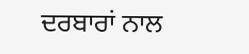ਦਰਬਾਰਾਂ ਨਾਲ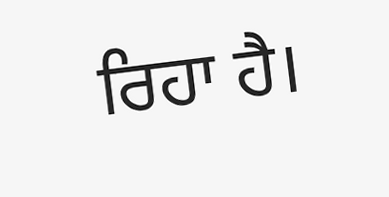ਰਿਹਾ ਹੈ।